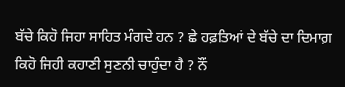ਬੱਚੇ ਕਿਹੋ ਜਿਹਾ ਸਾਹਿਤ ਮੰਗਦੇ ਹਨ ? ਛੇ ਹਫ਼ਤਿਆਂ ਦੇ ਬੱਚੇ ਦਾ ਦਿਮਾਗ਼ ਕਿਹੋ ਜਿਹੀ ਕਹਾਣੀ ਸੁਣਨੀ ਚਾਹੁੰਦਾ ਹੈ ? ਨੌਂ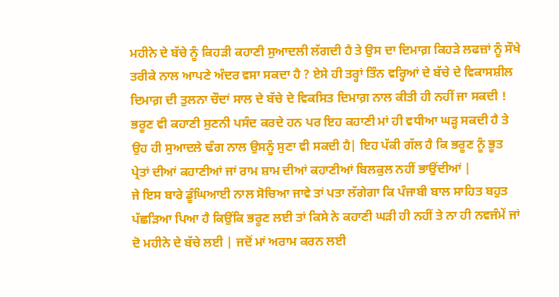ਮਹੀਨੇ ਦੇ ਬੱਚੇ ਨੂੰ ਕਿਹੜੀ ਕਹਾਣੀ ਸੁਆਦਲੀ ਲੱਗਦੀ ਹੈ ਤੇ ਉਸ ਦਾ ਦਿਮਾਗ਼ ਕਿਹੜੇ ਲਫਜ਼ਾਂ ਨੂੰ ਸੌਖੇ ਤਰੀਕੇ ਨਾਲ ਆਪਣੇ ਅੰਦਰ ਵਸਾ ਸਕਦਾ ਹੈ ? ਏਸੇ ਹੀ ਤਰ੍ਹਾਂ ਤਿੰਨ ਵਰ੍ਹਿਆਂ ਦੇ ਬੱਚੇ ਦੇ ਵਿਕਾਸਸ਼ੀਲ ਦਿਮਾਗ਼ ਦੀ ਤੁਲਨਾ ਚੌਦਾਂ ਸਾਲ ਦੇ ਬੱਚੇ ਦੇ ਵਿਕਸਿਤ ਦਿਮਾਗ਼ ਨਾਲ ਕੀਤੀ ਹੀ ਨਹੀਂ ਜਾ ਸਕਦੀ ! ਭਰੂਣ ਵੀ ਕਹਾਣੀ ਸੁਣਨੀ ਪਸੰਦ ਕਰਦੇ ਹਨ ਪਰ ਇਹ ਕਹਾਣੀ ਮਾਂ ਹੀ ਵਧੀਆ ਘੜ੍ਹ ਸਕਦੀ ਹੈ ਤੇ ਉਹ ਹੀ ਸੁਆਦਲੇ ਢੰਗ ਨਾਲ ਉਸਨੂੰ ਸੁਣਾ ਵੀ ਸਕਦੀ ਹੈ| ਇਹ ਪੱਕੀ ਗੱਲ ਹੈ ਕਿ ਭਰੂਣ ਨੂੰ ਭੂਤ ਪ੍ਰੇਤਾਂ ਦੀਆਂ ਕਹਾਣੀਆਂ ਜਾਂ ਰਾਮ ਸ਼ਾਮ ਦੀਆਂ ਕਹਾਣੀਆਂ ਬਿਲਕੁਲ ਨਹੀਂ ਭਾਉਂਦੀਆਂ |
ਜੇ ਇਸ ਬਾਰੇ ਡੂੰਘਿਆਈ ਨਾਲ ਸੋਚਿਆ ਜਾਵੇ ਤਾਂ ਪਤਾ ਲੱਗੇਗਾ ਕਿ ਪੰਜਾਬੀ ਬਾਲ ਸਾਹਿਤ ਬਹੁਤ ਪੱਛੜਿਆ ਪਿਆ ਹੈ ਕਿਉਂਕਿ ਭਰੂਣ ਲਈ ਤਾਂ ਕਿਸੇ ਨੇ ਕਹਾਣੀ ਘੜੀ ਹੀ ਨਹੀਂ ਤੇ ਨਾ ਹੀ ਨਵਜੰਮੇਂ ਜਾਂ ਦੋ ਮਹੀਨੇ ਦੇ ਬੱਚੇ ਲਈ | ਜਦੋਂ ਮਾਂ ਅਰਾਮ ਕਰਨ ਲਈ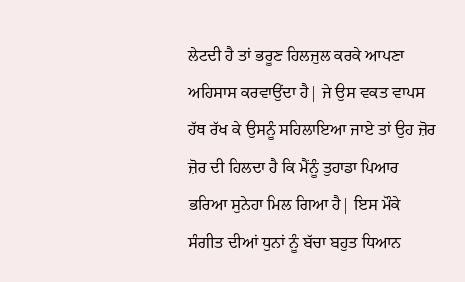ਲੇਟਦੀ ਹੈ ਤਾਂ ਭਰੂਣ ਹਿਲਜੁਲ ਕਰਕੇ ਆਪਣਾ ਅਹਿਸਾਸ ਕਰਵਾਉਂਦਾ ਹੈ| ਜੇ ਉਸ ਵਕਤ ਵਾਪਸ ਹੱਥ ਰੱਖ ਕੇ ਉਸਨੂੰ ਸਹਿਲਾਇਆ ਜਾਏ ਤਾਂ ਉਹ ਜ਼ੋਰ ਜ਼ੋਰ ਦੀ ਹਿਲਦਾ ਹੈ ਕਿ ਮੈਂਨੂੰ ਤੁਹਾਡਾ ਪਿਆਰ ਭਰਿਆ ਸੁਨੇਹਾ ਮਿਲ ਗਿਆ ਹੈ| ਇਸ ਮੌਕੇ ਸੰਗੀਤ ਦੀਆਂ ਧੁਨਾਂ ਨੂੰ ਬੱਚਾ ਬਹੁਤ ਧਿਆਨ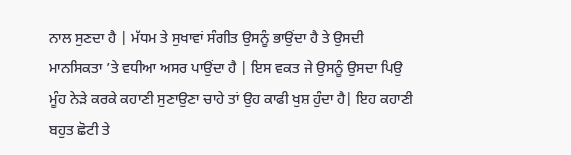ਨਾਲ ਸੁਣਦਾ ਹੈ | ਮੱਧਮ ਤੇ ਸੁਖਾਵਾਂ ਸੰਗੀਤ ਉਸਨੂੰ ਭਾਉਂਦਾ ਹੈ ਤੇ ਉਸਦੀ ਮਾਨਸਿਕਤਾ ’ਤੇ ਵਧੀਆ ਅਸਰ ਪਾਉਂਦਾ ਹੈ | ਇਸ ਵਕਤ ਜੇ ਉਸਨੂੰ ਉਸਦਾ ਪਿਉ ਮੂੰਹ ਨੇੜੇ ਕਰਕੇ ਕਹਾਣੀ ਸੁਣਾਉਣਾ ਚਾਹੇ ਤਾਂ ਉਹ ਕਾਫੀ ਖੁਸ਼ ਹੁੰਦਾ ਹੈ| ਇਹ ਕਹਾਣੀ ਬਹੁਤ ਛੋਟੀ ਤੇ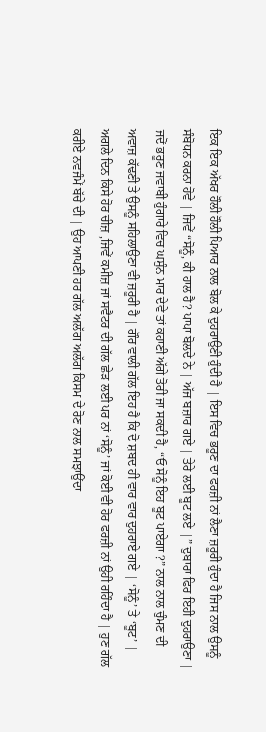ਇਕ ਇਕ ਅੱਖਰ ਹੌਲੀ ਹੌਲੀ ਪਿਆਰ ਨਾਲ ਬੋਲ ਕੇ ਦੁਹਰਾਉਣੀ ਹੁੰਦੀ ਹੈ | ਇਸ ਵਿਚ ਭਰੂਣ ਦਾ ਫਰਜ਼ੀ ਨਾਂ ਲੈਣਾ ਜ਼ਰੂਰੀ ਹੁੰਦਾ ਹੈ ਜਿਸ ਨਾਲ ਉਸਨੂੰ ਸੰਬੋਧਨ ਕਰਨਾ ਹੋਵੇ | ਜਿਵੇਂ “ਸੋਨੂੰ, ਕੀ ਹਾਲ ਹੈ? ਪਾਪਾ ਬੋਲਦੇ ਨੇ | ਅੱਜ ਬਜ਼ਾਰ ਗਏ | ਤੇਰੇ ਲਈ ਬੂਟ ਲਏ |” ਦੁਬਾਰਾ ਫਿਰ ਇਹੀ ਦੁਹਰਾਉਣਾ | ਜਦੋਂ ਭਰੂਣ ਜਵਾਬੀ ਹੁੰਗਾਰੇ ਵਿਚ ਘਸੁੰਨ ਮਾਰ ਦੇਵੇ ਤਾਂ ਕਹਾਣੀ ਅੱਗੇ ਤੋਰੀ ਜਾ ਸਕਦੀ ਹੈ, “ਓ ਸੋਨੂੰ ਇਹ ਬੂਟ ਪਾਏਗਾ ?” ਨਾਲ ਨਾਲ ਚੁੰਮਣ ਦੀ ਅਵਾਜ਼ ਕੱਢਣੀ ਤੇ ਉਸਨੂੰ ਸਹਿਲਾਉਣਾ ਵੀ ਜ਼ਰੂਰੀ ਹੈ | ਗੌਰ ਵਾਲੀ ਗੱਲ ਇਹ ਹੈ ਕਿ ਦੋ ਸ਼ਬਦ ਹੀ ਵਾਰ ਵਾਰ ਦੁਹਰਾਏ ਗਏ | ‘ਸੋਨੂੰ’ ਤੇ ‘ਬੂਟ’ |
ਅਗਲੇ ਦਿਨ ਕਿਸੇ ਹੋਰ ਚੀਜ਼ ,ਜਿਵੇਂ ਕਮੀਜ਼ ਜਾਂ ਸਵੈਟਰ ਦੀ ਗੱਲ ਛੇੜ ਲਈ ਪਰ ਨਾਂ ‘ਸੋਨੂੰ’ ਜਾਂ ਕੋਈ ਵੀ ਹੋਰ ਫਰਜ਼ੀ ਨਾਂ ਉਹੀ ਰਹਿੰਦਾ ਹੈ | ਹੁਣ ਗੱਲ ਕਰੀਏ ਨਵਜੰਮੇਂ ਬੱਚੇ ਦੀ | ਉਹ ਆਪਣੀ ਹਰ ਗੱਲ ਅਲੱਗ ਅਲੱਗ ਕਿਸਮ ਦੇ ਰੋਣ ਨਾਲ ਸਮਝਾਉਂਦਾ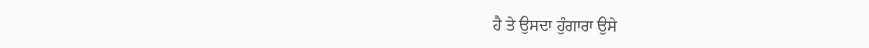ਹੈ ਤੇ ਉਸਦਾ ਹੁੰਗਾਰਾ ਉਸੇ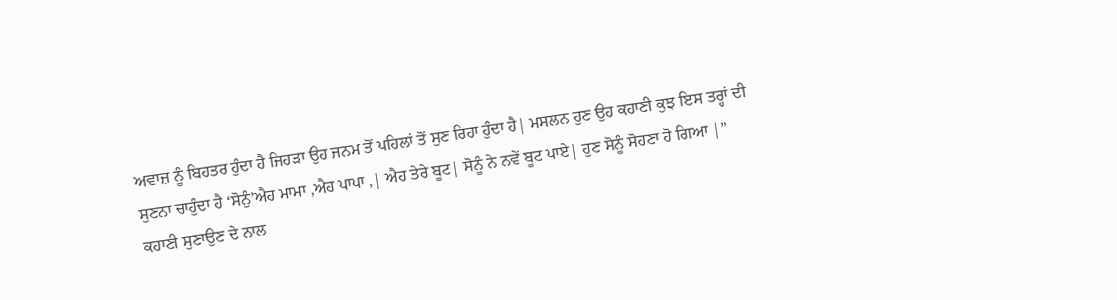ਅਵਾਜ਼ ਨੂੰ ਬਿਹਤਰ ਹੁੰਦਾ ਹੈ ਜਿਹੜਾ ਉਹ ਜਨਮ ਤੋਂ ਪਹਿਲਾਂ ਤੋਂ ਸੁਣ ਰਿਹਾ ਹੁੰਦਾ ਹੈ| ਮਸਲਨ ਹੁਣ ਉਹ ਕਹਾਣੀ ਕੁਝ ਇਸ ਤਰ੍ਹਾਂ ਦੀ ਸੁਣਨਾ ਚਾਹੁੰਦਾ ਹੈ ‘ਸੋਨੁੰ’ਐਹ ਮਾਮਾ ,ਐਹ ਪਾਪਾ ,| ਐਹ ਤੇਰੇ ਬੂਟ| ਸੋਨੂੰ ਨੇ ਨਵੇਂ ਬੂਟ ਪਾਏ| ਹੁਣ ਸੋਨੂੰ ਸੋਹਣਾ ਹੋ ਗਿਆ |”
ਕਹਾਣੀ ਸੁਣਾਉਣ ਦੇ ਨਾਲ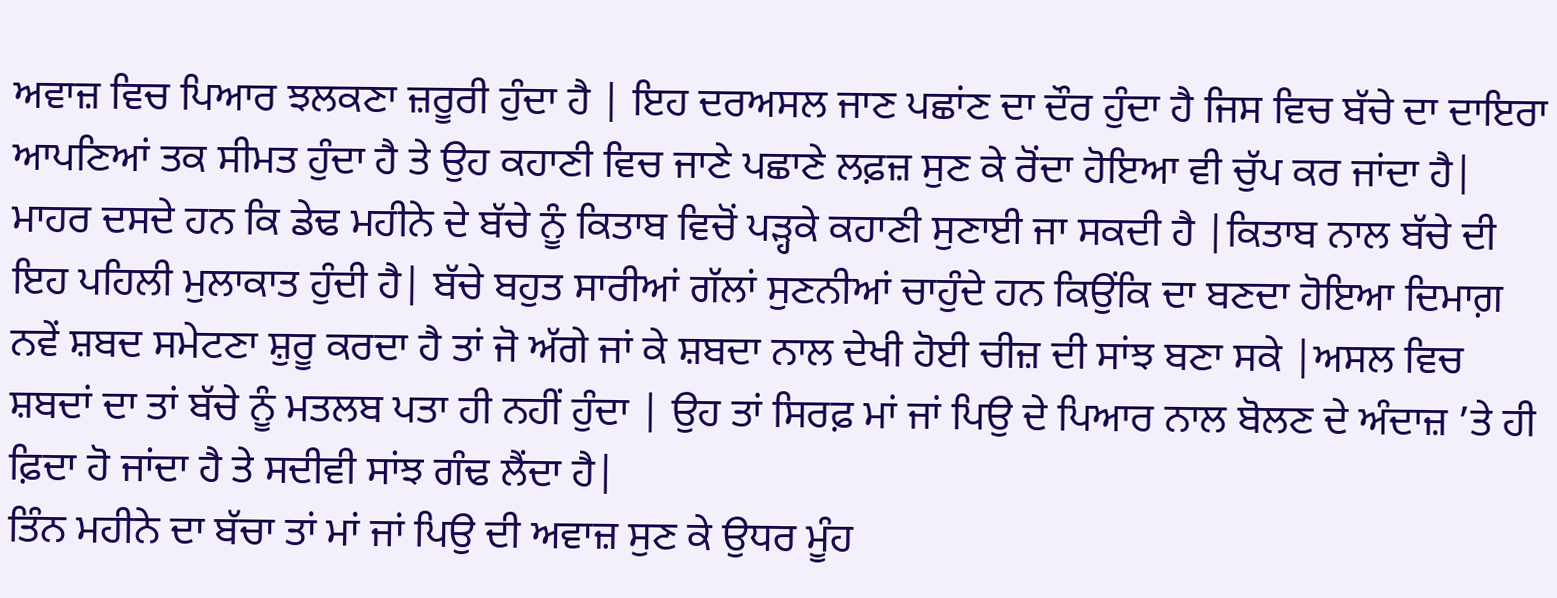ਅਵਾਜ਼ ਵਿਚ ਪਿਆਰ ਝਲਕਣਾ ਜ਼ਰੂਰੀ ਹੁੰਦਾ ਹੈ | ਇਹ ਦਰਅਸਲ ਜਾਣ ਪਛਾਂਣ ਦਾ ਦੌਰ ਹੁੰਦਾ ਹੈ ਜਿਸ ਵਿਚ ਬੱਚੇ ਦਾ ਦਾਇਰਾ ਆਪਣਿਆਂ ਤਕ ਸੀਮਤ ਹੁੰਦਾ ਹੈ ਤੇ ਉਹ ਕਹਾਣੀ ਵਿਚ ਜਾਣੇ ਪਛਾਣੇ ਲਫ਼ਜ਼ ਸੁਣ ਕੇ ਰੋਂਦਾ ਹੋਇਆ ਵੀ ਚੁੱਪ ਕਰ ਜਾਂਦਾ ਹੈ|
ਮਾਹਰ ਦਸਦੇ ਹਨ ਕਿ ਡੇਢ ਮਹੀਨੇ ਦੇ ਬੱਚੇ ਨੂੰ ਕਿਤਾਬ ਵਿਚੋਂ ਪੜ੍ਹਕੇ ਕਹਾਣੀ ਸੁਣਾਈ ਜਾ ਸਕਦੀ ਹੈ |ਕਿਤਾਬ ਨਾਲ ਬੱਚੇ ਦੀ ਇਹ ਪਹਿਲੀ ਮੁਲਾਕਾਤ ਹੁੰਦੀ ਹੈ| ਬੱਚੇ ਬਹੁਤ ਸਾਰੀਆਂ ਗੱਲਾਂ ਸੁਣਨੀਆਂ ਚਾਹੁੰਦੇ ਹਨ ਕਿਉਂਕਿ ਦਾ ਬਣਦਾ ਹੋਇਆ ਦਿਮਾਗ਼ ਨਵੇਂ ਸ਼ਬਦ ਸਮੇਟਣਾ ਸ਼ੁਰੂ ਕਰਦਾ ਹੈ ਤਾਂ ਜੋ ਅੱਗੇ ਜਾਂ ਕੇ ਸ਼ਬਦਾ ਨਾਲ ਦੇਖੀ ਹੋਈ ਚੀਜ਼ ਦੀ ਸਾਂਝ ਬਣਾ ਸਕੇ |ਅਸਲ ਵਿਚ ਸ਼ਬਦਾਂ ਦਾ ਤਾਂ ਬੱਚੇ ਨੂੰ ਮਤਲਬ ਪਤਾ ਹੀ ਨਹੀਂ ਹੁੰਦਾ | ਉਹ ਤਾਂ ਸਿਰਫ਼ ਮਾਂ ਜਾਂ ਪਿਉ ਦੇ ਪਿਆਰ ਨਾਲ ਬੋਲਣ ਦੇ ਅੰਦਾਜ਼ ’ਤੇ ਹੀ ਫ਼ਿਦਾ ਹੋ ਜਾਂਦਾ ਹੈ ਤੇ ਸਦੀਵੀ ਸਾਂਝ ਗੰਢ ਲੈਂਦਾ ਹੈ|
ਤਿੰਨ ਮਹੀਨੇ ਦਾ ਬੱਚਾ ਤਾਂ ਮਾਂ ਜਾਂ ਪਿਉ ਦੀ ਅਵਾਜ਼ ਸੁਣ ਕੇ ਉਧਰ ਮੂੰਹ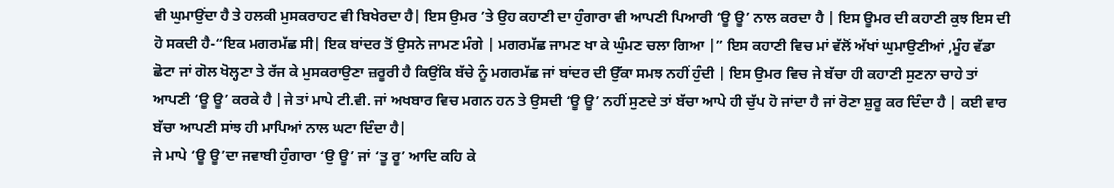ਵੀ ਘੁਮਾਉਂਦਾ ਹੈ ਤੇ ਹਲਕੀ ਮੁਸਕਰਾਹਟ ਵੀ ਬਿਖੇਰਦਾ ਹੈ| ਇਸ ਉਮਰ ’ਤੇ ਉਹ ਕਹਾਣੀ ਦਾ ਹੁੰਗਾਰਾ ਵੀ ਆਪਣੀ ਪਿਆਰੀ ‘ਊ ਊ’ ਨਾਲ ਕਰਦਾ ਹੈ | ਇਸ ਊਮਰ ਦੀ ਕਹਾਣੀ ਕੁਝ ਇਸ ਦੀ ਹੋ ਸਕਦੀ ਹੈ-“ਇਕ ਮਗਰਮੱਛ ਸੀ| ਇਕ ਬਾਂਦਰ ਤੋਂ ਉਸਨੇ ਜਾਮਣ ਮੰਗੇ | ਮਗਰਮੱਛ ਜਾਮਣ ਖਾ ਕੇ ਘੁੰਮਣ ਚਲਾ ਗਿਆ |” ਇਸ ਕਹਾਣੀ ਵਿਚ ਮਾਂ ਵੱਲੋਂ ਅੱਖਾਂ ਘੁਮਾਉਣੀਆਂ ,ਮੂੰਹ ਵੱਡਾ ਛੋਟਾ ਜਾਂ ਗੋਲ ਖੋਲ੍ਹਣਾ ਤੇ ਰੱਜ ਕੇ ਮੁਸਕਰਾਉਣਾ ਜ਼ਰੂਰੀ ਹੈ ਕਿਉਂਕਿ ਬੱਚੇ ਨੂੰ ਮਗਰਮੱਛ ਜਾਂ ਬਾਂਦਰ ਦੀ ਉੱਕਾ ਸਮਝ ਨਹੀਂ ਹੁੰਦੀ | ਇਸ ਉਮਰ ਵਿਚ ਜੇ ਬੱਚਾ ਹੀ ਕਹਾਣੀ ਸੁਣਨਾ ਚਾਹੇ ਤਾਂ ਆਪਣੀ ‘ਊ ਊ’ ਕਰਕੇ ਹੈ |ਜੇ ਤਾਂ ਮਾਪੇ ਟੀ.ਵੀ. ਜਾਂ ਅਖਬਾਰ ਵਿਚ ਮਗਨ ਹਨ ਤੇ ਉਸਦੀ ‘ਊ ਊ’ ਨਹੀਂ ਸੁਣਦੇ ਤਾਂ ਬੱਚਾ ਆਪੇ ਹੀ ਚੁੱਪ ਹੋ ਜਾਂਦਾ ਹੈ ਜਾਂ ਰੋਣਾ ਸ਼ੁਰੂ ਕਰ ਦਿੰਦਾ ਹੈ | ਕਈ ਵਾਰ ਬੱਚਾ ਆਪਣੀ ਸਾਂਝ ਹੀ ਮਾਪਿਆਂ ਨਾਲ ਘਟਾ ਦਿੰਦਾ ਹੈ|
ਜੇ ਮਾਪੇ ‘ਊ ਊ’ਦਾ ਜਵਾਬੀ ਹੁੰਗਾਰਾ ‘ਉ ਊ’ ਜਾਂ ‘ਤੂ ਰੂ’ ਆਦਿ ਕਹਿ ਕੇ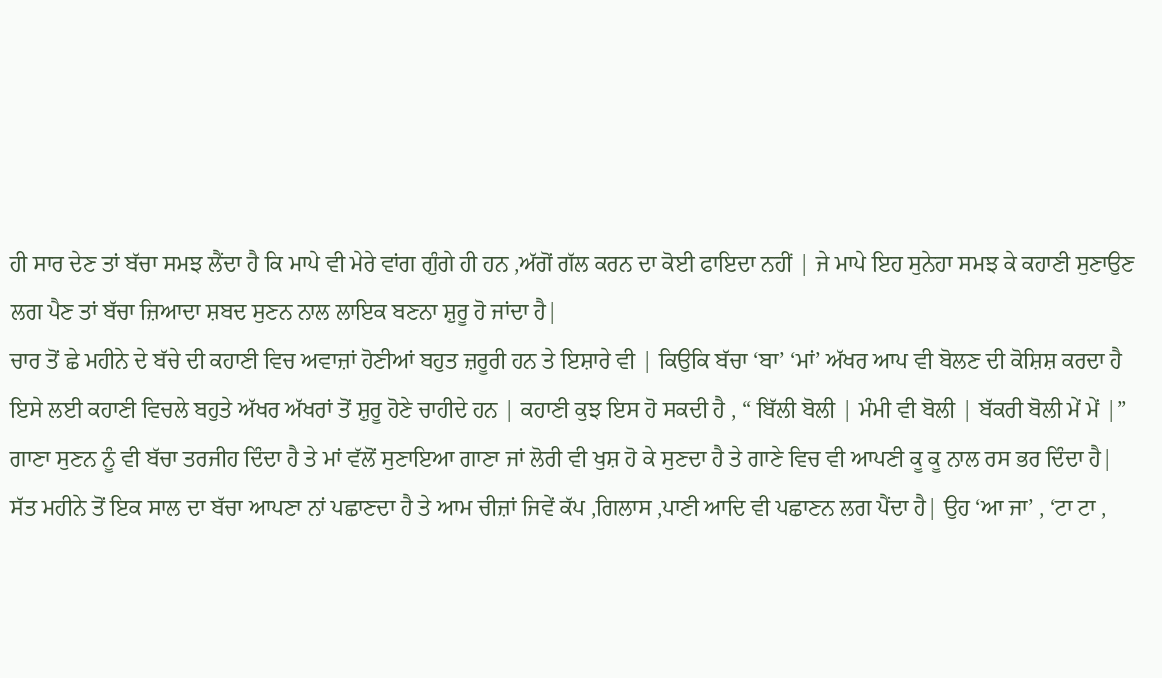ਹੀ ਸਾਰ ਦੇਣ ਤਾਂ ਬੱਚਾ ਸਮਝ ਲੈਂਦਾ ਹੈ ਕਿ ਮਾਪੇ ਵੀ ਮੇਰੇ ਵਾਂਗ ਗੁੰਗੇ ਹੀ ਹਨ ,ਅੱਗੋਂ ਗੱਲ ਕਰਨ ਦਾ ਕੋਈ ਫਾਇਦਾ ਨਹੀਂ | ਜੇ ਮਾਪੇ ਇਹ ਸੁਨੇਹਾ ਸਮਝ ਕੇ ਕਹਾਣੀ ਸੁਣਾਉਣ ਲਗ ਪੈਣ ਤਾਂ ਬੱਚਾ ਜ਼ਿਆਦਾ ਸ਼ਬਦ ਸੁਣਨ ਨਾਲ ਲਾਇਕ ਬਣਨਾ ਸ਼ੁਰੂ ਹੋ ਜਾਂਦਾ ਹੈ|
ਚਾਰ ਤੋਂ ਛੇ ਮਹੀਨੇ ਦੇ ਬੱਚੇ ਦੀ ਕਹਾਣੀ ਵਿਚ ਅਵਾਜ਼ਾਂ ਹੋਣੀਆਂ ਬਹੁਤ ਜ਼ਰੂਰੀ ਹਨ ਤੇ ਇਸ਼ਾਰੇ ਵੀ | ਕਿਉਕਿ ਬੱਚਾ ‘ਬਾ’ ‘ਮਾਂ’ ਅੱਖਰ ਆਪ ਵੀ ਬੋਲਣ ਦੀ ਕੋਸ਼ਿਸ਼ ਕਰਦਾ ਹੈ ਇਸੇ ਲਈ ਕਹਾਣੀ ਵਿਚਲੇ ਬਹੁਤੇ ਅੱਖਰ ਅੱਖਰਾਂ ਤੋਂ ਸ਼ੁਰੂ ਹੋਣੇ ਚਾਹੀਦੇ ਹਨ | ਕਹਾਣੀ ਕੁਝ ਇਸ ਹੋ ਸਕਦੀ ਹੈ , “ ਬਿੱਲੀ ਬੋਲੀ | ਮੰਮੀ ਵੀ ਬੋਲੀ | ਬੱਕਰੀ ਬੋਲੀ ਮੇਂ ਮੇਂ |” ਗਾਣਾ ਸੁਣਨ ਨੂੰ ਵੀ ਬੱਚਾ ਤਰਜੀਹ ਦਿੰਦਾ ਹੈ ਤੇ ਮਾਂ ਵੱਲੋਂ ਸੁਣਾਇਆ ਗਾਣਾ ਜਾਂ ਲੋਰੀ ਵੀ ਖੁਸ਼ ਹੋ ਕੇ ਸੁਣਦਾ ਹੈ ਤੇ ਗਾਣੇ ਵਿਚ ਵੀ ਆਪਣੀ ਕੂ ਕੂ ਨਾਲ ਰਸ ਭਰ ਦਿੰਦਾ ਹੈ|
ਸੱਤ ਮਹੀਨੇ ਤੋਂ ਇਕ ਸਾਲ ਦਾ ਬੱਚਾ ਆਪਣਾ ਨਾਂ ਪਛਾਣਦਾ ਹੈ ਤੇ ਆਮ ਚੀਜ਼ਾਂ ਜਿਵੇਂ ਕੱਪ ,ਗਿਲਾਸ ,ਪਾਣੀ ਆਦਿ ਵੀ ਪਛਾਣਨ ਲਗ ਪੈਂਦਾ ਹੈ| ਉਹ ‘ਆ ਜਾ’ , ‘ਟਾ ਟਾ ,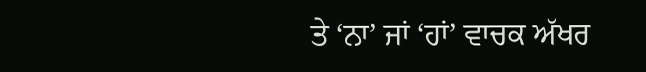ਤੇ ‘ਨਾ’ ਜਾਂ ‘ਹਾਂ’ ਵਾਚਕ ਅੱਖਰ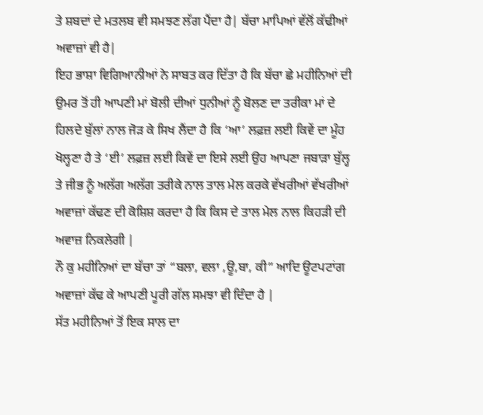ਤੇ ਸ਼ਬਦਾਂ ਦੇ ਮਤਲਬ ਵੀ ਸਮਝਣ ਲੱਗ ਪੈਂਦਾ ਹੈ| ਬੱਚਾ ਮਾਪਿਆਂ ਵੱਲੋਂ ਕੱਢੀਆਂ ਅਵਾਜ਼ਾਂ ਵੀ ਹੈ|
ਇਹ ਭਾਸ਼ਾ ਵਿਗਿਆਨੀਆਂ ਨੇ ਸਾਬਤ ਕਰ ਦਿੱਤਾ ਹੈ ਕਿ ਬੱਚਾ ਛੇ ਮਹੀਨਿਆਂ ਦੀ ਉਮਰ ਤੋਂ ਹੀ ਆਪਣੀ ਮਾਂ ਬੋਲੀ ਦੀਆਂ ਧੁਨੀਆਂ ਨੂੰ ਬੋਲਣ ਦਾ ਤਰੀਕਾ ਮਾਂ ਦੇ ਹਿਲਦੇ ਬੁੱਲਾਂ ਨਾਲ ਜੋੜ ਕੇ ਸਿਖ ਲੈਂਦਾ ਹੈ ਕਿ ‘ਆ’ ਲਫ਼ਜ਼ ਲਈ ਕਿਵੇਂ ਦਾ ਮੂੰਹ ਖੋਲ੍ਹਣਾ ਹੈ ਤੇ ‘ਈ’ ਲਫ਼ਜ਼ ਲਈ ਕਿਵੇਂ ਦਾ ਇਸੇ ਲਈ ਉਹ ਆਪਣਾ ਜਬਾੜਾ ਬੁੱਲ੍ਹ ਤੇ ਜੀਭ ਨੂੰ ਅਲੱਗ ਅਲੱਗ ਤਰੀਕੇ ਨਾਲ ਤਾਲ ਮੇਲ ਕਰਕੇ ਵੱਖਰੀਆਂ ਵੱਖਰੀਆਂ ਅਵਾਜ਼ਾਂ ਕੱਢਣ ਦੀ ਕੋਸ਼ਿਸ਼ ਕਰਦਾ ਹੈ ਕਿ ਕਿਸ ਦੇ ਤਾਲ ਮੇਲ ਨਾਲ ਕਿਹੜੀ ਦੀ ਅਵਾਜ਼ ਨਿਕਲੇਗੀ |
ਨੌ ਕੁ ਮਹੀਨਿਆਂ ਦਾ ਬੱਚਾ ਤਾਂ “ਬਲਾ, ਵਲਾ ,ਊ,ਬਾ, ਕੀ” ਆਦਿ ਊਟਪਟਾਂਗ ਅਵਾਜ਼ਾਂ ਕੱਢ ਕੇ ਆਪਣੀ ਪੂਰੀ ਗੱਲ ਸਮਝਾ ਵੀ ਦਿੰਦਾ ਹੈ |
ਸੱਤ ਮਹੀਨਿਆਂ ਤੋਂ ਇਕ ਸਾਲ ਦਾ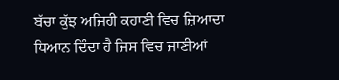ਬੱਚਾ ਕੁੱਝ ਅਜਿਹੀ ਕਹਾਣੀ ਵਿਚ ਜ਼ਿਆਦਾ ਧਿਆਨ ਦਿੰਦਾ ਹੈ ਜਿਸ ਵਿਚ ਜਾਣੀਆਂ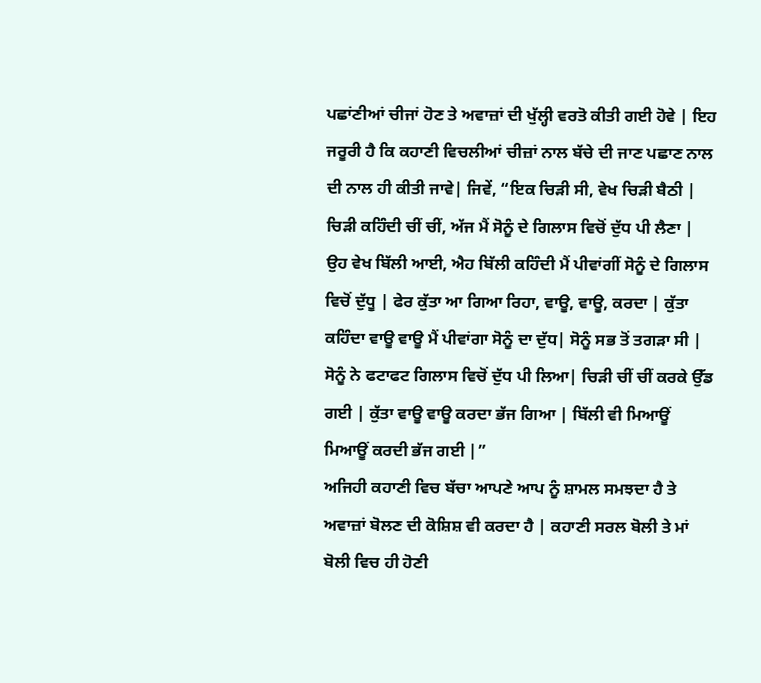ਪਛਾਂਣੀਆਂ ਚੀਜਾਂ ਹੋਣ ਤੇ ਅਵਾਜ਼ਾਂ ਦੀ ਖੁੱਲ੍ਹੀ ਵਰਤੋ ਕੀਤੀ ਗਈ ਹੋਵੇ | ਇਹ ਜਰੂਰੀ ਹੈ ਕਿ ਕਹਾਣੀ ਵਿਚਲੀਆਂ ਚੀਜ਼ਾਂ ਨਾਲ ਬੱਚੇ ਦੀ ਜਾਣ ਪਛਾਣ ਨਾਲ ਦੀ ਨਾਲ ਹੀ ਕੀਤੀ ਜਾਵੇ| ਜਿਵੇਂ, “ਇਕ ਚਿੜੀ ਸੀ, ਵੇਖ ਚਿੜੀ ਬੈਠੀ | ਚਿੜੀ ਕਹਿੰਦੀ ਚੀਂ ਚੀਂ, ਅੱਜ ਮੈਂ ਸੋਨੂੰ ਦੇ ਗਿਲਾਸ ਵਿਚੋਂ ਦੁੱਧ ਪੀ ਲੈਣਾ | ਉਹ ਵੇਖ ਬਿੱਲੀ ਆਈ, ਐਹ ਬਿੱਲੀ ਕਹਿੰਦੀ ਮੈਂ ਪੀਵਾਂਗੀਂ ਸੋਨੂੰ ਦੇ ਗਿਲਾਸ ਵਿਚੋਂ ਦੁੱਧੂ | ਫੇਰ ਕੁੱਤਾ ਆ ਗਿਆ ਰਿਹਾ, ਵਾਊ, ਵਾਊ, ਕਰਦਾ | ਕੁੱਤਾ ਕਹਿੰਦਾ ਵਾਊ ਵਾਊ ਮੈਂ ਪੀਵਾਂਗਾ ਸੋਨੂੰ ਦਾ ਦੁੱਧ| ਸੋਨੂੰ ਸਭ ਤੋਂ ਤਗੜਾ ਸੀ | ਸੋਨੂੰ ਨੇ ਫਟਾਫਟ ਗਿਲਾਸ ਵਿਚੋਂ ਦੁੱਧ ਪੀ ਲਿਆ| ਚਿੜੀ ਚੀਂ ਚੀਂ ਕਰਕੇ ਉੱਡ ਗਈ | ਕੁੱਤਾ ਵਾਊ ਵਾਊ ਕਰਦਾ ਭੱਜ ਗਿਆ | ਬਿੱਲੀ ਵੀ ਮਿਆਊਂ ਮਿਆਊਂ ਕਰਦੀ ਭੱਜ ਗਈ |”
ਅਜਿਹੀ ਕਹਾਣੀ ਵਿਚ ਬੱਚਾ ਆਪਣੇ ਆਪ ਨੂੰ ਸ਼ਾਮਲ ਸਮਝਦਾ ਹੈ ਤੇ ਅਵਾਜ਼ਾਂ ਬੋਲਣ ਦੀ ਕੋਸ਼ਿਸ਼ ਵੀ ਕਰਦਾ ਹੈ | ਕਹਾਣੀ ਸਰਲ ਬੋਲੀ ਤੇ ਮਾਂ ਬੋਲੀ ਵਿਚ ਹੀ ਹੋਣੀ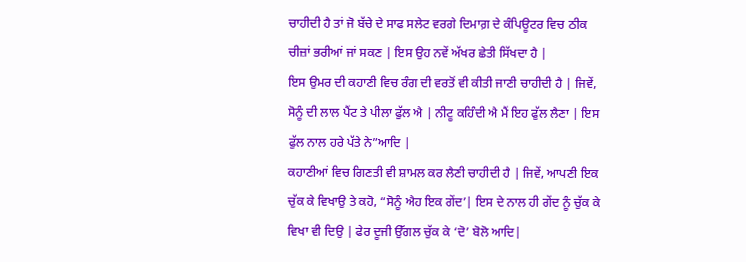ਚਾਹੀਦੀ ਹੈ ਤਾਂ ਜੋ ਬੱਚੇ ਦੇ ਸਾਫ ਸਲੇਟ ਵਰਗੇ ਦਿਮਾਗ਼ ਦੇ ਕੰਪਿਊਟਰ ਵਿਚ ਠੀਕ ਚੀਜ਼ਾਂ ਭਰੀਆਂ ਜਾਂ ਸਕਣ | ਇਸ ਉਹ ਨਵੇਂ ਅੱਖਰ ਛੇਤੀ ਸਿੱਖਦਾ ਹੈ |
ਇਸ ਉਮਰ ਦੀ ਕਹਾਣੀ ਵਿਚ ਰੰਗ ਦੀ ਵਰਤੋਂ ਵੀ ਕੀਤੀ ਜਾਣੀ ਚਾਹੀਦੀ ਹੈ | ਜਿਵੇਂ, ਸੋਨੂੰ ਦੀ ਲਾਲ ਪੈਂਟ ਤੇ ਪੀਲਾ ਫੁੱਲ ਐ | ਨੀਟੂ ਕਹਿੰਦੀ ਐ ਮੈਂ ਇਹ ਫੁੱਲ ਲੈਣਾ | ਇਸ ਫੁੱਲ ਨਾਲ ਹਰੇ ਪੱਤੇ ਨੇ”ਆਦਿ |
ਕਹਾਣੀਆਂ ਵਿਚ ਗਿਣਤੀ ਵੀ ਸ਼ਾਮਲ ਕਰ ਲੈਣੀ ਚਾਹੀਦੀ ਹੈ | ਜਿਵੇਂ, ਆਪਣੀ ਇਕ ਚੁੱਕ ਕੇ ਵਿਖਾਉ ਤੇ ਕਹੋ, “ਸੋਨੂੰ ਐਹ ਇਕ ਗੇਂਦ’| ਇਸ ਦੇ ਨਾਲ ਹੀ ਗੇਂਦ ਨੂੰ ਚੁੱਕ ਕੇ ਵਿਖਾ ਵੀ ਦਿਉ | ਫੇਰ ਦੂਜੀ ਉੱਗਲ ਚੁੱਕ ਕੇ ‘ਦੋ’ ਬੋਲੋ ਆਦਿ|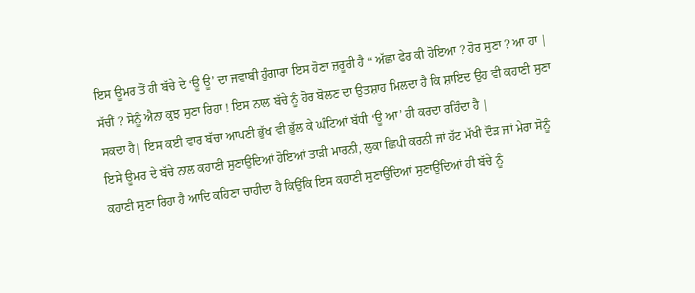ਇਸ ਊਮਰ ਤੋਂ ਹੀ ਬੱਚੇ ਦੇ ‘ਊ ਊ’ ਦਾ ਜਵਾਬੀ ਹੁੰਗਾਰਾ ਇਸ ਹੋਣਾ ਜ਼ਰੂਰੀ ਹੈ “ ਅੱਛਾ ਫੇਰ ਕੀ ਹੋਇਆ ? ਹੋਰ ਸੁਣਾ ? ਆ ਹਾ | ਸੱਚੀਂ ? ਸੋਨੂੰ ਐਨਾ ਕੁਝ ਸੁਣਾ ਰਿਹਾ ! ਇਸ ਨਾਲ ਬੱਚੇ ਨੂੰ ਹੋਰ ਬੋਲਣ ਦਾ ਉਤਸ਼ਾਹ ਮਿਲਦਾ ਹੈ ਕਿ ਸ਼ਾਇਦ ਉਹ ਵੀ ਕਹਾਣੀ ਸੁਣਾ ਸਕਦਾ ਹੈ| ਇਸ ਕਈ ਵਾਰ ਬੱਚਾ ਆਪਣੀ ਭੁੱਖ ਵੀ ਭੁੱਲ ਕੇ ਘੰਟਿਆਂ ਬੱਧੀ ‘ਊ ਆ’ ਹੀ ਕਰਦਾ ਰਹਿੰਦਾ ਹੈ |
ਇਸੇ ਊਮਰ ਦੇ ਬੱਚੇ ਨਾਲ ਕਹਾਣੀ ਸੁਣਾਉਦਿਆਂ ਹੋਇਆਂ ਤਾੜੀ ਮਾਰਨੀ, ਲੁਕਾ ਛਿਪੀ ਕਰਨੀ ਜਾਂ ਹੱਟ ਮੱਖੀ ਦੌੜ ਜਾਂ ਮੇਰਾ ਸੋਨੂੰ ਕਹਾਣੀ ਸੁਣਾ ਰਿਹਾ ਹੈ ਆਦਿ ਕਹਿਣਾ ਚਾਹੀਦਾ ਹੈ ਕਿਉਂਕਿ ਇਸ ਕਹਾਣੀ ਸੁਣਾਉਂਦਿਆਂ ਸੁਣਾਉਂਦਿਆਂ ਹੀ ਬੱਚੇ ਨੂੰ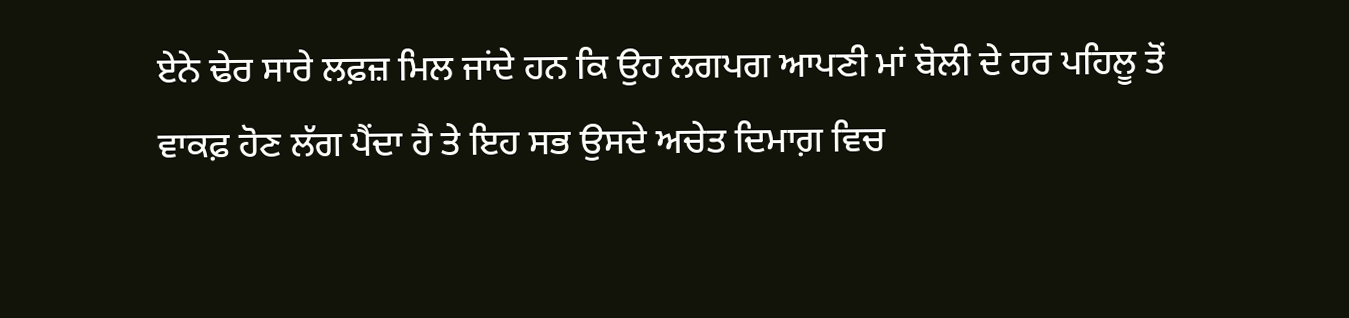ਏਨੇ ਢੇਰ ਸਾਰੇ ਲਫ਼ਜ਼ ਮਿਲ ਜਾਂਦੇ ਹਨ ਕਿ ਉਹ ਲਗਪਗ ਆਪਣੀ ਮਾਂ ਬੋਲੀ ਦੇ ਹਰ ਪਹਿਲੂ ਤੋਂ ਵਾਕਫ਼ ਹੋਣ ਲੱਗ ਪੈਂਦਾ ਹੈ ਤੇ ਇਹ ਸਭ ਉਸਦੇ ਅਚੇਤ ਦਿਮਾਗ਼ ਵਿਚ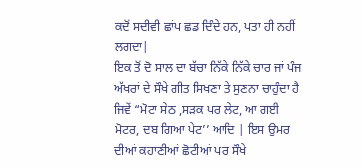ਕਦੋਂ ਸਦੀਵੀ ਛਾਂਪ ਛਡ ਦਿੰਦੇ ਹਨ, ਪਤਾ ਹੀ ਨਹੀਂ ਲਗਦਾ|
ਇਕ ਤੋਂ ਦੋ ਸਾਲ ਦਾ ਬੱਚਾ ਨਿੱਕੇ ਨਿੱਕੇ ਚਾਰ ਜਾਂ ਪੰਜ ਅੱਖਰਾਂ ਦੇ ਸੌਖੇ ਗੀਤ ਸਿਖਣਾ ਤੇ ਸੁਣਨਾ ਚਾਹੁੰਦਾ ਹੈ ਜਿਵੇਂ “ਮੋਟਾ ਸੇਠ ,ਸੜਕ ਪਰ ਲੇਟ, ਆ ਗਈ ਮੋਟਰ, ਦਬ ਗਿਆ ਪੇਟ’’ ਆਦਿ | ਇਸ ਉਮਰ ਦੀਆਂ ਕਹਾਣੀਆਂ ਛੋਟੀਆਂ ਪਰ ਸੌਖੇ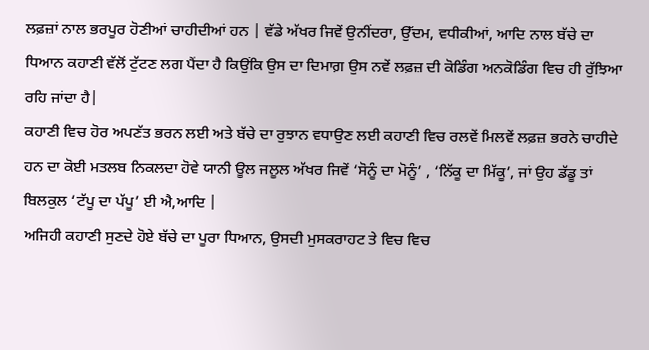ਲਫ਼ਜ਼ਾਂ ਨਾਲ ਭਰਪੂਰ ਹੋਣੀਆਂ ਚਾਹੀਦੀਆਂ ਹਨ | ਵੱਡੇ ਅੱਖਰ ਜਿਵੇਂ ਉਨੀਂਦਰਾ, ਉੱਦਮ, ਵਧੀਕੀਆਂ, ਆਦਿ ਨਾਲ ਬੱਚੇ ਦਾ ਧਿਆਨ ਕਹਾਣੀ ਵੱਲੋਂ ਟੁੱਟਣ ਲਗ ਪੈਂਦਾ ਹੈ ਕਿਉਂਕਿ ਉਸ ਦਾ ਦਿਮਾਗ਼ ਉਸ ਨਵੇਂ ਲਫ਼ਜ਼ ਦੀ ਕੋਡਿੰਗ ਅਨਕੋਡਿੰਗ ਵਿਚ ਹੀ ਰੁੱਝਿਆ ਰਹਿ ਜਾਂਦਾ ਹੈ|
ਕਹਾਣੀ ਵਿਚ ਹੋਰ ਅਪਣੱਤ ਭਰਨ ਲਈ ਅਤੇ ਬੱਚੇ ਦਾ ਰੁਝਾਨ ਵਧਾਉਣ ਲਈ ਕਹਾਣੀ ਵਿਚ ਰਲਵੇਂ ਮਿਲਵੇਂ ਲਫ਼ਜ਼ ਭਰਨੇ ਚਾਹੀਦੇ ਹਨ ਦਾ ਕੋਈ ਮਤਲਬ ਨਿਕਲਦਾ ਹੋਵੇ ਯਾਨੀ ਊਲ ਜਲੂਲ ਅੱਖਰ ਜਿਵੇਂ ‘ਸੋਨੂੰ ਦਾ ਮੋਨੂੰ’ , ‘ਨਿੱਕੂ ਦਾ ਮਿੱਕੂ’, ਜਾਂ ਉਹ ਡੱਡੂ ਤਾਂ ਬਿਲਕੁਲ ‘ਟੱਪੂ ਦਾ ਪੱਪੂ’ ਈ ਐ,ਆਦਿ |
ਅਜਿਹੀ ਕਹਾਣੀ ਸੁਣਦੇ ਹੋਏ ਬੱਚੇ ਦਾ ਪੂਰਾ ਧਿਆਨ, ਉਸਦੀ ਮੁਸਕਰਾਹਟ ਤੇ ਵਿਚ ਵਿਚ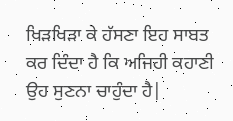ਖਿੜਖਿੜਾ ਕੇ ਹੱਸਣਾ ਇਹ ਸਾਬਤ ਕਰ ਦਿੰਦਾ ਹੈ ਕਿ ਅਜਿਹੀ ਕਹਾਣੀ ਉਹ ਸੁਣਨਾ ਚਾਹੁੰਦਾ ਹੈ|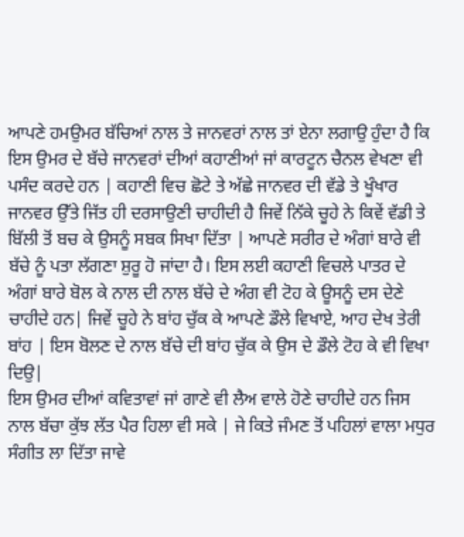ਆਪਣੇ ਹਮਉਮਰ ਬੱਚਿਆਂ ਨਾਲ ਤੇ ਜਾਨਵਰਾਂ ਨਾਲ ਤਾਂ ਏਨਾ ਲਗਾਉ ਹੁੰਦਾ ਹੈ ਕਿ ਇਸ ਉਮਰ ਦੇ ਬੱਚੇ ਜਾਨਵਰਾਂ ਦੀਆਂ ਕਹਾਣੀਆਂ ਜਾਂ ਕਾਰਟੂਨ ਚੈਨਲ ਵੇਖਣਾ ਵੀ ਪਸੰਦ ਕਰਦੇ ਹਨ | ਕਹਾਣੀ ਵਿਚ ਛੋਟੇ ਤੇ ਅੱਛੇ ਜਾਨਵਰ ਦੀ ਵੱਡੇ ਤੇ ਖੂੰਖਾਰ ਜਾਨਵਰ ਉੱਤੇ ਜਿੱਤ ਹੀ ਦਰਸਾਉਣੀ ਚਾਹੀਦੀ ਹੈ ਜਿਵੇਂ ਨਿੱਕੇ ਚੂਹੇ ਨੇ ਕਿਵੇਂ ਵੱਡੀ ਤੇ ਬਿੱਲੀ ਤੋਂ ਬਚ ਕੇ ਉਸਨੂੰ ਸਬਕ ਸਿਖਾ ਦਿੱਤਾ | ਆਪਣੇ ਸਰੀਰ ਦੇ ਅੰਗਾਂ ਬਾਰੇ ਵੀ ਬੱਚੇ ਨੂੰ ਪਤਾ ਲੱਗਣਾ ਸ਼ੁਰੂ ਹੋ ਜਾਂਦਾ ਹੈ। ਇਸ ਲਈ ਕਹਾਣੀ ਵਿਚਲੇ ਪਾਤਰ ਦੇ ਅੰਗਾਂ ਬਾਰੇ ਬੋਲ ਕੇ ਨਾਲ ਦੀ ਨਾਲ ਬੱਚੇ ਦੇ ਅੰਗ ਵੀ ਟੋਹ ਕੇ ਊਸਨੂੰ ਦਸ ਦੇਣੇ ਚਾਹੀਦੇ ਹਨ| ਜਿਵੇਂ ਚੂਹੇ ਨੇ ਬਾਂਹ ਚੁੱਕ ਕੇ ਆਪਣੇ ਡੌਲੇ ਵਿਖਾਏ, ਆਹ ਦੇਖ ਤੇਰੀ ਬਾਂਹ | ਇਸ ਬੋਲਣ ਦੇ ਨਾਲ ਬੱਚੇ ਦੀ ਬਾਂਹ ਚੁੱਕ ਕੇ ਉਸ ਦੇ ਡੌਲੇ ਟੋਹ ਕੇ ਵੀ ਵਿਖਾ ਦਿਉ|
ਇਸ ਉਮਰ ਦੀਆਂ ਕਵਿਤਾਵਾਂ ਜਾਂ ਗਾਣੇ ਵੀ ਲੈਅ ਵਾਲੇ ਹੋਣੇ ਚਾਹੀਦੇ ਹਨ ਜਿਸ ਨਾਲ ਬੱਚਾ ਕੁੱਝ ਲੱਤ ਪੈਰ ਹਿਲਾ ਵੀ ਸਕੇ | ਜੇ ਕਿਤੇ ਜੰਮਣ ਤੋਂ ਪਹਿਲਾਂ ਵਾਲਾ ਮਧੁਰ ਸੰਗੀਤ ਲਾ ਦਿੱਤਾ ਜਾਵੇ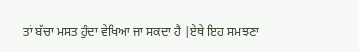ਤਾਂ ਬੱਚਾ ਮਸਤ ਹੁੰਦਾ ਵੇਖਿਆ ਜਾ ਸਕਦਾ ਹੈ |ਏਥੇ ਇਹ ਸਮਝਣਾ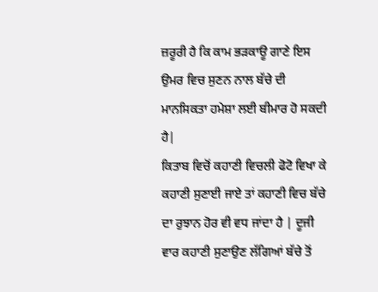ਜ਼ਰੂਰੀ ਹੈ ਕਿ ਕਾਮ ਭੜਕਾਊ ਗਾਣੇ ਇਸ ਉਮਰ ਵਿਚ ਸੁਣਨ ਨਾਲ ਬੱਚੇ ਦੀ ਮਾਨਸਿਕਤਾ ਹਮੇਸ਼ਾ ਲਈ ਬੀਮਾਰ ਹੋ ਸਕਦੀ ਹੈ|
ਕਿਤਾਬ ਵਿਚੋਂ ਕਹਾਣੀ ਵਿਚਲੀ ਫੋਟੋ ਵਿਖਾ ਕੇ ਕਹਾਣੀ ਸੁਣਾਈ ਜਾਏ ਤਾਂ ਕਹਾਣੀ ਵਿਚ ਬੱਚੇ ਦਾ ਰੁਝਾਨ ਹੋਰ ਵੀ ਵਧ ਜਾਂਦਾ ਹੈ | ਦੂਜੀ ਵਾਰ ਕਹਾਣੀ ਸੁਣਾਉਣ ਲੱਗਿਆਂ ਬੱਚੇ ਤੋਂ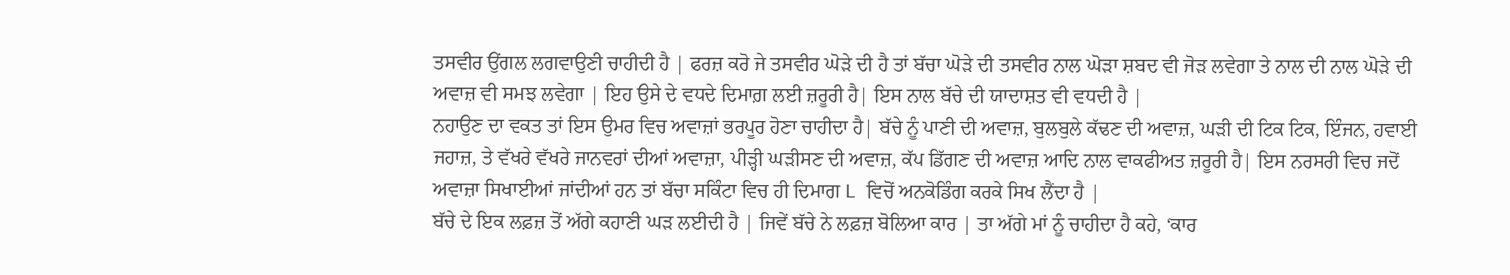ਤਸਵੀਰ ਉਂਗਲ ਲਗਵਾਉਣੀ ਚਾਹੀਦੀ ਹੈ | ਫਰਜ਼ ਕਰੋ ਜੇ ਤਸਵੀਰ ਘੋੜੇ ਦੀ ਹੈ ਤਾਂ ਬੱਚਾ ਘੋੜੇ ਦੀ ਤਸਵੀਰ ਨਾਲ ਘੋੜਾ ਸ਼ਬਦ ਵੀ ਜੋੜ ਲਵੇਗਾ ਤੇ ਨਾਲ ਦੀ ਨਾਲ ਘੋੜੇ ਦੀ ਅਵਾਜ਼ ਵੀ ਸਮਝ ਲਵੇਗਾ | ਇਹ ਉਸੇ ਦੇ ਵਧਦੇ ਦਿਮਾਗ਼ ਲਈ ਜ਼ਰੂਰੀ ਹੈ| ਇਸ ਨਾਲ ਬੱਚੇ ਦੀ ਯਾਦਾਸ਼ਤ ਵੀ ਵਧਦੀ ਹੈ |
ਨਹਾਉਣ ਦਾ ਵਕਤ ਤਾਂ ਇਸ ਉਮਰ ਵਿਚ ਅਵਾਜ਼ਾਂ ਭਰਪੂਰ ਹੋਣਾ ਚਾਹੀਦਾ ਹੈ| ਬੱਚੇ ਨੂੰ ਪਾਣੀ ਦੀ ਅਵਾਜ਼, ਬੁਲਬੁਲੇ ਕੱਢਣ ਦੀ ਅਵਾਜ਼, ਘੜੀ ਦੀ ਟਿਕ ਟਿਕ, ਇੰਜਨ, ਹਵਾਈ ਜਹਾਜ਼, ਤੇ ਵੱਖਰੇ ਵੱਖਰੇ ਜਾਨਵਰਾਂ ਦੀਆਂ ਅਵਾਜ਼ਾ, ਪੀੜ੍ਹੀ ਘੜੀਸਣ ਦੀ ਅਵਾਜ਼, ਕੱਪ ਡਿੱਗਣ ਦੀ ਅਵਾਜ਼ ਆਦਿ ਨਾਲ ਵਾਕਫੀਅਤ ਜ਼ਰੂਰੀ ਹੈ| ਇਸ ਨਰਸਰੀ ਵਿਚ ਜਦੋਂ ਅਵਾਜ਼ਾ ਸਿਖਾਈਆਂ ਜਾਂਦੀਆਂ ਹਨ ਤਾਂ ਬੱਚਾ ਸਕਿੰਟਾ ਵਿਚ ਹੀ ਦਿਮਾਗ L ਵਿਚੋਂ ਅਨਕੋਡਿੰਗ ਕਰਕੇ ਸਿਖ ਲੈਂਦਾ ਹੈ |
ਬੱਚੇ ਦੇ ਇਕ ਲਫ਼ਜ਼ ਤੋਂ ਅੱਗੇ ਕਹਾਣੀ ਘੜ ਲਈਦੀ ਹੈ | ਜਿਵੇਂ ਬੱਚੇ ਨੇ ਲਫ਼ਜ਼ ਬੋਲਿਆ ਕਾਰ | ਤਾ ਅੱਗੇ ਮਾਂ ਨੂੰ ਚਾਹੀਦਾ ਹੈ ਕਹੇ, ‘ਕਾਰ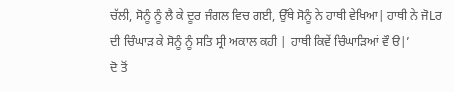ਚੱਲੀ, ਸੋਨੂੰ ਨੂੰ ਲੈ ਕੇ ਦੂਰ ਜੰਗਲ ਵਿਚ ਗਈ, ਉੱਥੇ ਸੋਨੂੰ ਨੇ ਹਾਥੀ ਵੇਖਿਆ| ਹਾਥੀ ਨੇ ਜੋLਰ ਦੀ ਚਿੰਘਾੜ ਕੇ ਸੋਨੂੰ ਨੂੰ ਸਤਿ ਸ੍ਰੀ ਅਕਾਲ ਕਹੀ | ਹਾਥੀ ਕਿਵੇਂ ਚਿੰਘਾੜਿਆਂ ਵੌ ੳ|’
ਦੋ ਤੋਂ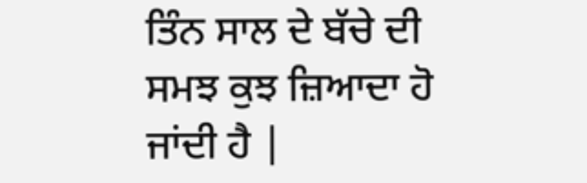ਤਿੰਨ ਸਾਲ ਦੇ ਬੱਚੇ ਦੀ ਸਮਝ ਕੁਝ ਜ਼ਿਆਦਾ ਹੋ ਜਾਂਦੀ ਹੈ |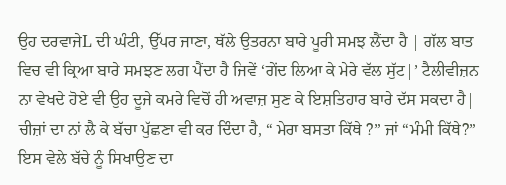ਉਹ ਦਰਵਾਜੇL ਦੀ ਘੰਟੀ, ਉੱਪਰ ਜਾਣਾ, ਥੱਲੇ ਉਤਰਨਾ ਬਾਰੇ ਪੂਰੀ ਸਮਝ ਲੈਂਦਾ ਹੈ | ਗੱਲ ਬਾਤ ਵਿਚ ਵੀ ਕ੍ਰਿਆ ਬਾਰੇ ਸਮਝਣ ਲਗ ਪੈਂਦਾ ਹੈ ਜਿਵੇਂ ‘ਗੇਂਦ ਲਿਆ ਕੇ ਮੇਰੇ ਵੱਲ ਸੁੱਟ|’ ਟੈਲੀਵੀਜ਼ਨ ਨਾ ਵੇਖਦੇ ਹੋਏ ਵੀ ਉਹ ਦੂਜੇ ਕਮਰੇ ਵਿਚੋਂ ਹੀ ਅਵਾਜ਼ ਸੁਣ ਕੇ ਇਸ਼ਤਿਹਾਰ ਬਾਰੇ ਦੱਸ ਸਕਦਾ ਹੈ| ਚੀਜ਼ਾਂ ਦਾ ਨਾਂ ਲੈ ਕੇ ਬੱਚਾ ਪੁੱਛਣਾ ਵੀ ਕਰ ਦਿੰਦਾ ਹੈ, “ ਮੇਰਾ ਬਸਤਾ ਕਿੱਥੇ ?” ਜਾਂ “ਮੰਮੀ ਕਿੱਥੇ?” ਇਸ ਵੇਲੇ ਬੱਚੇ ਨੂੰ ਸਿਖਾਉਣ ਦਾ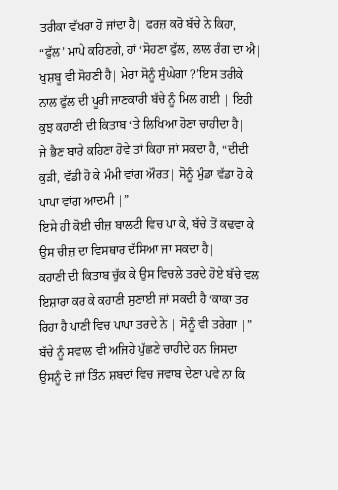ਤਰੀਕਾ ਵੱਖਰਾ ਹੋ ਜਾਂਦਾ ਹੈ| ਫਰਜ਼ ਕਰੋ ਬੱਚੇ ਨੇ ਕਿਹਾ, “ਫੁੱਲ’ ਮਾਪੇ ਕਹਿਣਗੇ, ਹਾਂ ‘ਸੋਹਣਾ ਫੁੱਲ, ਲਾਲ ਰੰਗ ਦਾ ਐ| ਖੁਸ਼ਬੂ ਵੀ ਸੋਹਣੀ ਹੈ| ਮੇਰਾ ਸੋਨੂੰ ਸੁੰਘੇਗਾ ?’ਇਸ ਤਰੀਕੇ ਨਾਲ ਫੁੱਲ ਦੀ ਪੂਰੀ ਜਾਣਕਾਰੀ ਬੱਚੇ ਨੂੰ ਮਿਲ ਗਈ | ਇਹੀ ਕੁਝ ਕਹਾਣੀ ਦੀ ਕਿਤਾਬ ‘ਤੇ ਲਿਖਿਆ ਹੋਣਾ ਚਾਹੀਦਾ ਹੈ|
ਜੇ ਭੈਣ ਬਾਰੇ ਕਹਿਣਾ ਹੋਵੇ ਤਾਂ ਕਿਹਾ ਜਾਂ ਸਕਦਾ ਹੈ, “ਦੀਦੀ ਕੁੜੀ, ਵੱਡੀ ਹੋ ਕੇ ਮੰਮੀ ਵਾਂਗ ਔਰਤ| ਸੋਨੂੰ ਮੁੰਡਾ ਵੱਡਾ ਹੋ ਕੇ ਪਾਪਾ ਵਾਂਗ ਆਦਮੀ |”
ਇਸੇ ਹੀ ਕੋਈ ਚੀਜ਼ ਬਾਲਟੀ ਵਿਚ ਪਾ ਕੇ, ਬੱਚੇ ਤੋਂ ਕਢਵਾ ਕੇ ਉਸ ਚੀਜ਼ ਦਾ ਵਿਸਥਾਰ ਦੱਸਿਆ ਜਾ ਸਕਦਾ ਹੈ|
ਕਹਾਣੀ ਦੀ ਕਿਤਾਬ ਚੁੱਕ ਕੇ ਉਸ ਵਿਚਲੇ ਤਰਦੇ ਹੋਏ ਬੱਚੇ ਵਲ ਇਸ਼ਾਰਾ ਕਰ ਕੇ ਕਹਾਣੀ ਸੁਣਾਈ ਜਾਂ ਸਕਦੀ ਹੈ ‘ਕਾਕਾ ਤਰ ਰਿਹਾ ਹੈ ਪਾਣੀ ਵਿਚ ਪਾਪਾ ਤਰਦੇ ਨੇ | ਸੋਨੂੰ ਵੀ ਤਰੇਗਾ |”
ਬੱਚੇ ਨੂੰ ਸਵਾਲ ਵੀ ਅਜਿਹੇ ਪੁੱਛਣੇ ਚਾਹੀਦੇ ਹਨ ਜਿਸਦਾ ਉਸਨੂੰ ਦੋ ਜਾਂ ਤਿੰਨ ਸ਼ਬਦਾਂ ਵਿਚ ਜਵਾਬ ਦੇਣਾ ਪਵੇ ਨਾ ਕਿ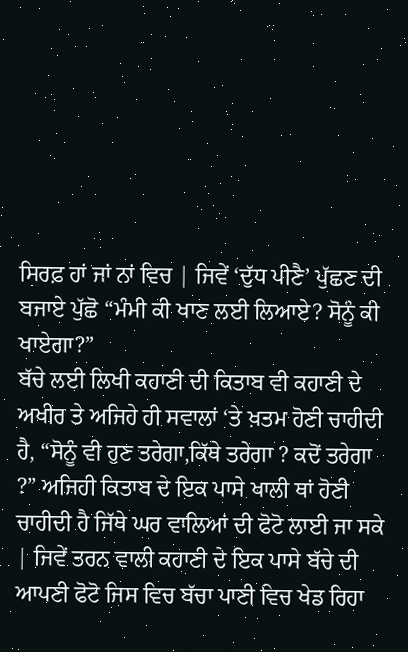ਸਿਰਫ਼ ਹਾਂ ਜਾਂ ਨਾਂ ਵਿਚ | ਜਿਵੇਂ ‘ਦੁੱਧ ਪੀਣੈ’ ਪੁੱਛਣ ਦੀ ਬਜਾਏ ਪੁੱਛੋ “ਮੰਮੀ ਕੀ ਖਾਣ ਲਈ ਲਿਆਏ? ਸੋਨੂੰ ਕੀ ਖਾਏਗਾ?”
ਬੱਚੇ ਲਈ ਲਿਖੀ ਕਹਾਣੀ ਦੀ ਕਿਤਾਬ ਵੀ ਕਹਾਣੀ ਦੇ ਅਖੀਰ ਤੇ ਅਜਿਹੇ ਹੀ ਸਵਾਲਾਂ ‘ਤੇ ਖ਼ਤਮ ਹੋਣੀ ਚਾਹੀਦੀ ਹੈ, “ਸੋਨੂੰ ਵੀ ਹੁਣ ਤਰੇਗਾ,ਕਿੱਥੇ ਤਰੇਗਾ ? ਕਦੋਂ ਤਰੇਗਾ ?” ਅਜਿਹੀ ਕਿਤਾਬ ਦੇ ਇਕ ਪਾਸੇ ਖਾਲੀ ਥਾਂ ਹੋਣੀ ਚਾਹੀਦੀ ਹੈ ਜਿੱਥੇ ਘਰ ਵਾਲਿਆਂ ਦੀ ਫੋਟੋ ਲਾਈ ਜਾ ਸਕੇ | ਜਿਵੇਂ ਤਰਨ ਵਾਲੀ ਕਹਾਣੀ ਦੇ ਇਕ ਪਾਸੇ ਬੱਚੇ ਦੀ ਆਪਣੀ ਫੋਟੋ ਜਿਸ ਵਿਚ ਬੱਚਾ ਪਾਣੀ ਵਿਚ ਖੇਡ ਰਿਹਾ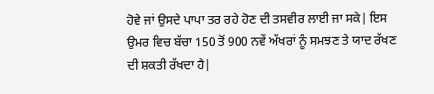ਹੋਵੇ ਜਾਂ ਉਸਦੇ ਪਾਪਾ ਤਰ ਰਹੇ ਹੋਣ ਦੀ ਤਸਵੀਰ ਲਾਈ ਜਾ ਸਕੇ| ਇਸ ਉਮਰ ਵਿਚ ਬੱਚਾ 150 ਤੋਂ 900 ਨਵੇਂ ਅੱਖਰਾਂ ਨੂੰ ਸਮਝਣ ਤੇ ਯਾਦ ਰੱਖਣ ਦੀ ਸ਼ਕਤੀ ਰੱਖਦਾ ਹੈ|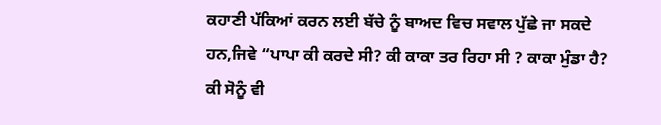ਕਹਾਣੀ ਪੱਕਿਆਂ ਕਰਨ ਲਈ ਬੱਚੇ ਨੂੰ ਬਾਅਦ ਵਿਚ ਸਵਾਲ ਪੁੱਛੇ ਜਾ ਸਕਦੇ ਹਨ,ਜਿਵੇ “ਪਾਪਾ ਕੀ ਕਰਦੇ ਸੀ? ਕੀ ਕਾਕਾ ਤਰ ਰਿਹਾ ਸੀ ? ਕਾਕਾ ਮੁੰਡਾ ਹੈ? ਕੀ ਸੋਨੂੰ ਵੀ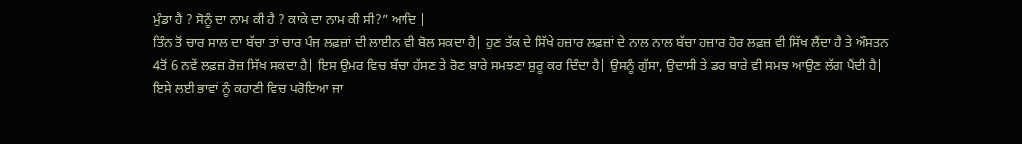ਮੁੰਡਾ ਹੈ ? ਸੋਨੂੰ ਦਾ ਨਾਮ ਕੀ ਹੈ ? ਕਾਕੇ ਦਾ ਨਾਮ ਕੀ ਸੀ?” ਆਦਿ |
ਤਿੰਨ ਤੋਂ ਚਾਰ ਸਾਲ ਦਾ ਬੱਚਾ ਤਾਂ ਚਾਰ ਪੰਜ ਲਫ਼ਜ਼ਾਂ ਦੀ ਲਾਈਨ ਵੀ ਬੋਲ ਸਕਦਾ ਹੈ| ਹੁਣ ਤੱਕ ਦੇ ਸਿੱਖੇ ਹਜ਼ਾਰ ਲਫ਼ਜ਼ਾਂ ਦੇ ਨਾਲ ਨਾਲ ਬੱਚਾ ਹਜ਼ਾਰ ਹੋਰ ਲਫ਼ਜ਼ ਵੀ ਸਿੱਖ ਲੈਂਦਾ ਹੈ ਤੇ ਔਸਤਨ 4ਤੋਂ 6 ਨਵੇਂ ਲਫ਼ਜ਼ ਰੋਜ਼ ਸਿੱਖ ਸਕਦਾ ਹੈ| ਇਸ ਉਮਰ ਵਿਚ ਬੱਚਾ ਹੱਸਣ ਤੇ ਰੋਣ ਬਾਰੇ ਸਮਝਣਾ ਸ਼ੁਰੂ ਕਰ ਦਿੰਦਾ ਹੈ| ਉਸਨੂੰ ਗੁੱਸਾ, ਉਦਾਸੀ ਤੇ ਡਰ ਬਾਰੇ ਵੀ ਸਮਝ ਆਉਣ ਲੱਗ ਪੈਂਦੀ ਹੈ| ਇਸੇ ਲਈ ਭਾਵਾਂ ਨੂੰ ਕਹਾਣੀ ਵਿਚ ਪਰੋਇਆ ਜਾ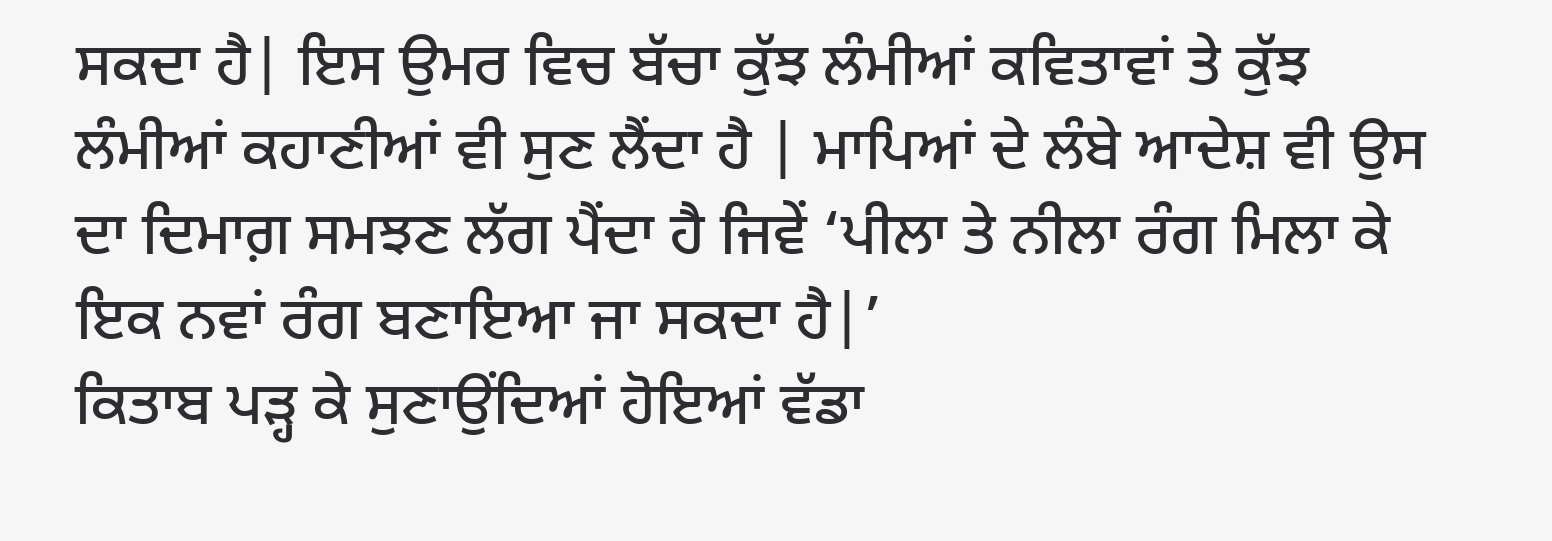ਸਕਦਾ ਹੈ| ਇਸ ਉਮਰ ਵਿਚ ਬੱਚਾ ਕੁੱਝ ਲੰਮੀਆਂ ਕਵਿਤਾਵਾਂ ਤੇ ਕੁੱਝ ਲੰਮੀਆਂ ਕਹਾਣੀਆਂ ਵੀ ਸੁਣ ਲੈਂਦਾ ਹੈ | ਮਾਪਿਆਂ ਦੇ ਲੰਬੇ ਆਦੇਸ਼ ਵੀ ਉਸ ਦਾ ਦਿਮਾਗ਼ ਸਮਝਣ ਲੱਗ ਪੈਂਦਾ ਹੈ ਜਿਵੇਂ ‘ਪੀਲਾ ਤੇ ਨੀਲਾ ਰੰਗ ਮਿਲਾ ਕੇ ਇਕ ਨਵਾਂ ਰੰਗ ਬਣਾਇਆ ਜਾ ਸਕਦਾ ਹੈ|’
ਕਿਤਾਬ ਪੜ੍ਹ ਕੇ ਸੁਣਾਉਂਦਿਆਂ ਹੋਇਆਂ ਵੱਡਾ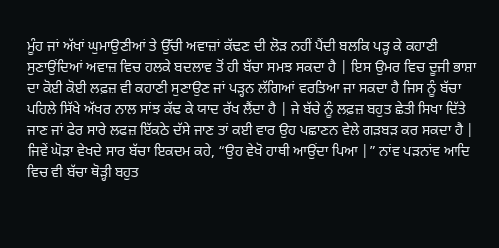ਮੂੰਹ ਜਾਂ ਅੱਖਾਂ ਘੁਮਾਉਣੀਆਂ ਤੇ ਉੱਚੀ ਅਵਾਜ਼ਾਂ ਕੱਢਣ ਦੀ ਲੋੜ ਨਹੀਂ ਪੈਂਦੀ ਬਲਕਿ ਪੜ੍ਹ ਕੇ ਕਹਾਣੀ ਸੁਣਾਉਂਦਿਆਂ ਅਵਾਜ਼ ਵਿਚ ਹਲਕੇ ਬਦਲਾਵ ਤੋਂ ਹੀ ਬੱਚਾ ਸਮਝ ਸਕਦਾ ਹੈ | ਇਸ ਉਮਰ ਵਿਚ ਦੂਜੀ ਭਾਸ਼ਾ ਦਾ ਕੋਈ ਕੋਈ ਲਫ਼ਜ਼ ਵੀ ਕਹਾਣੀ ਸੁਣਾਉਣ ਜਾਂ ਪੜ੍ਹਨ ਲੱਗਿਆਂ ਵਰਤਿਆ ਜਾ ਸਕਦਾ ਹੈ ਜਿਸ ਨੂੰ ਬੱਚਾ ਪਹਿਲੇ ਸਿੱਖੇ ਅੱਖਰ ਨਾਲ ਸਾਂਝ ਕੱਢ ਕੇ ਯਾਦ ਰੱਖ ਲੈਂਦਾ ਹੈ | ਜੇ ਬੱਚੇ ਨੂੰ ਲਫ਼ਜ਼ ਬਹੁਤ ਛੇਤੀ ਸਿਖਾ ਦਿੱਤੇ ਜਾਣ ਜਾਂ ਫੇਰ ਸਾਰੇ ਲਫਜ਼ ਇੱਕਠੇ ਦੱਸੇ ਜਾਣ ਤਾਂ ਕਈ ਵਾਰ ਉਹ ਪਛਾਣਨ ਵੇਲੇ ਗੜਬੜ ਕਰ ਸਕਦਾ ਹੈ | ਜਿਵੇਂ ਘੋੜਾ ਵੇਖਦੇ ਸਾਰ ਬੱਚਾ ਇਕਦਮ ਕਹੇ, “ਉਹ ਵੇਖੋ ਹਾਥੀ ਆਉਂਦਾ ਪਿਆ |” ਨਾਂਵ ਪੜਨਾਂਵ ਆਦਿ ਵਿਚ ਵੀ ਬੱਚਾ ਥੋੜ੍ਹੀ ਬਹੁਤ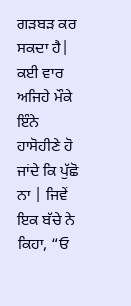ਗੜਬੜ ਕਰ ਸਕਦਾ ਹੈ| ਕਈ ਵਾਰ ਅਜਿਹੇ ਮੌਕੇ ਇੰਨੇ ਹਾਸੋਹੀਣੇ ਹੋ ਜਾਂਦੇ ਕਿ ਪੁੱਛੋ ਨਾ | ਜਿਵੇਂ ਇਕ ਬੱਚੇ ਨੇ ਕਿਹਾ, “ਓ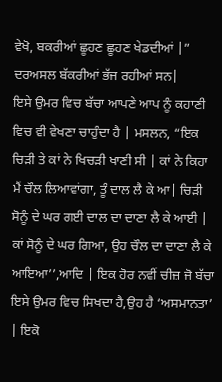ਵੇਖੋ, ਬਕਰੀਆਂ ਛੂਹਣ ਛੂਹਣ ਖੇਡਦੀਆਂ |” ਦਰਅਸਲ ਬੱਕਰੀਆਂ ਭੱਜ ਰਹੀਆਂ ਸਨ|
ਇਸੇ ਉਮਰ ਵਿਚ ਬੱਚਾ ਆਪਣੇ ਆਪ ਨੂੰ ਕਹਾਣੀ ਵਿਚ ਵੀ ਵੇਖਣਾ ਚਾਹੁੰਦਾ ਹੈ | ਮਸਲਨ, “ਇਕ ਚਿੜੀ ਤੇ ਕਾਂ ਨੇ ਖਿਚੜੀ ਖਾਣੀ ਸੀ | ਕਾਂ ਨੇ ਕਿਹਾ ਮੈਂ ਚੌਲ ਲਿਆਵਾਂਗਾ, ਤੂੰ ਦਾਲ ਲੈ ਕੇ ਆ| ਚਿੜੀ ਸੋਨੂੰ ਦੇ ਘਰ ਗਈ ਦਾਲ ਦਾ ਦਾਣਾ ਲੈ ਕੇ ਆਈ | ਕਾਂ ਸੋਨੂੰ ਦੇ ਘਰ ਗਿਆ, ਉਹ ਚੌਲ ਦਾ ਦਾਣਾ ਲੈ ਕੇ ਆਇਆ’’,ਆਦਿ | ਇਕ ਹੋਰ ਨਵੀਂ ਚੀਜ਼ ਜੋ ਬੱਚਾ ਇਸੇ ਉਮਰ ਵਿਚ ਸਿਖਦਾ ਹੈ,ਉਹ ਹੈ ‘ਅਸਮਾਨਤਾ’ | ਇਕੋ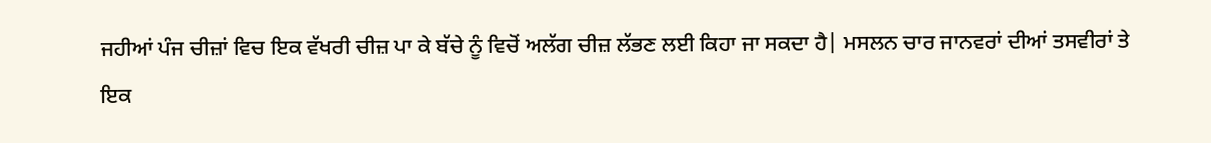ਜਹੀਆਂ ਪੰਜ ਚੀਜ਼ਾਂ ਵਿਚ ਇਕ ਵੱਖਰੀ ਚੀਜ਼ ਪਾ ਕੇ ਬੱਚੇ ਨੂੰ ਵਿਚੋਂ ਅਲੱਗ ਚੀਜ਼ ਲੱਭਣ ਲਈ ਕਿਹਾ ਜਾ ਸਕਦਾ ਹੈ| ਮਸਲਨ ਚਾਰ ਜਾਨਵਰਾਂ ਦੀਆਂ ਤਸਵੀਰਾਂ ਤੇ ਇਕ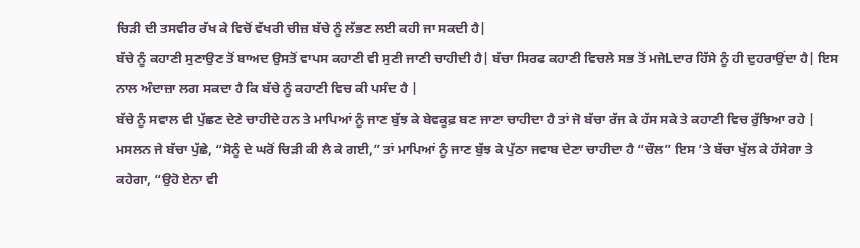ਚਿੜੀ ਦੀ ਤਸਵੀਰ ਰੱਖ ਕੇ ਵਿਚੋਂ ਵੱਖਰੀ ਚੀਜ਼ ਬੱਚੇ ਨੂੰ ਲੱਭਣ ਲਈ ਕਹੀ ਜਾ ਸਕਦੀ ਹੈ|
ਬੱਚੇ ਨੂੰ ਕਹਾਣੀ ਸੁਣਾਉਣ ਤੋਂ ਬਾਅਦ ਉਸਤੋਂ ਵਾਪਸ ਕਹਾਣੀ ਵੀ ਸੁਣੀ ਜਾਣੀ ਚਾਹੀਦੀ ਹੈ| ਬੱਚਾ ਸਿਰਫ ਕਹਾਣੀ ਵਿਚਲੇ ਸਭ ਤੋਂ ਮਜੇLਦਾਰ ਹਿੱਸੇ ਨੂੰ ਹੀ ਦੁਹਰਾਉਂਦਾ ਹੈ| ਇਸ ਨਾਲ ਅੰਦਾਜ਼ਾ ਲਗ ਸਕਦਾ ਹੈ ਕਿ ਬੱਚੇ ਨੂੰ ਕਹਾਣੀ ਵਿਚ ਕੀ ਪਸੰਦ ਹੈ |
ਬੱਚੇ ਨੂੰ ਸਵਾਲ ਵੀ ਪੁੱਛਣ ਦੇਣੇ ਚਾਹੀਦੇ ਹਨ ਤੇ ਮਾਪਿਆਂ ਨੂੰ ਜਾਣ ਬੁੱਝ ਕੇ ਬੇਵਕੂਫ਼ ਬਣ ਜਾਣਾ ਚਾਹੀਦਾ ਹੈ ਤਾਂ ਜੋ ਬੱਚਾ ਰੱਜ ਕੇ ਹੱਸ ਸਕੇ ਤੇ ਕਹਾਣੀ ਵਿਚ ਰੁੱਝਿਆ ਰਹੇ | ਮਸਲਨ ਜੇ ਬੱਚਾ ਪੁੱਛੇ, “ਸੋਨੂੰ ਦੇ ਘਰੋਂ ਚਿੜੀ ਕੀ ਲੈ ਕੇ ਗਈ,” ਤਾਂ ਮਾਪਿਆਂ ਨੂੰ ਜਾਣ ਬੁੱਝ ਕੇ ਪੁੱਠਾ ਜਵਾਬ ਦੇਣਾ ਚਾਹੀਦਾ ਹੈ “ਚੌਲ” ਇਸ ’ਤੇ ਬੱਚਾ ਖੁੱਲ ਕੇ ਹੱਸੇਗਾ ਤੇ ਕਹੇਗਾ, “ਉਹੋ ਏਨਾ ਵੀ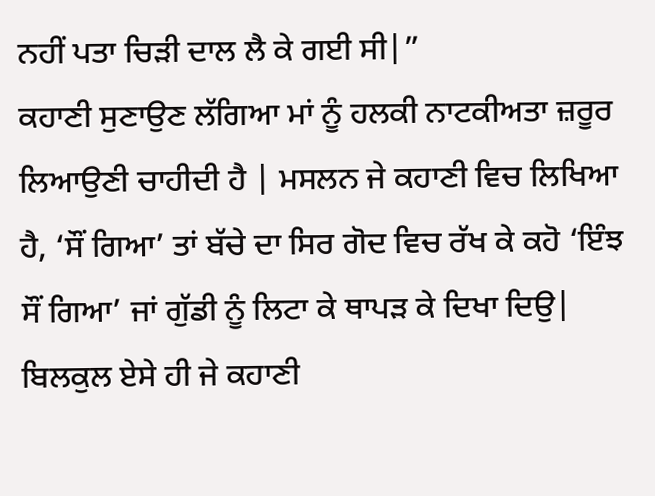ਨਹੀਂ ਪਤਾ ਚਿੜੀ ਦਾਲ ਲੈ ਕੇ ਗਈ ਸੀ|”
ਕਹਾਣੀ ਸੁਣਾਉਣ ਲੱਗਿਆ ਮਾਂ ਨੂੰ ਹਲਕੀ ਨਾਟਕੀਅਤਾ ਜ਼ਰੂਰ ਲਿਆਉਣੀ ਚਾਹੀਦੀ ਹੈ | ਮਸਲਨ ਜੇ ਕਹਾਣੀ ਵਿਚ ਲਿਖਿਆ ਹੈ, ‘ਸੌਂ ਗਿਆ’ ਤਾਂ ਬੱਚੇ ਦਾ ਸਿਰ ਗੋਦ ਵਿਚ ਰੱਖ ਕੇ ਕਹੋ ‘ਇੰਝ ਸੌਂ ਗਿਆ’ ਜਾਂ ਗੁੱਡੀ ਨੂੰ ਲਿਟਾ ਕੇ ਥਾਪੜ ਕੇ ਦਿਖਾ ਦਿਉ| ਬਿਲਕੁਲ ਏਸੇ ਹੀ ਜੇ ਕਹਾਣੀ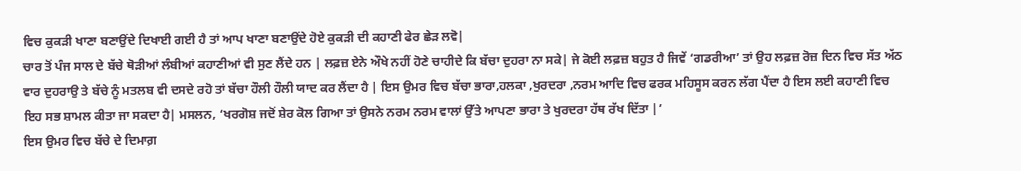ਵਿਚ ਕੁਕੜੀ ਖਾਣਾ ਬਣਾਉਂਦੇ ਦਿਖਾਈ ਗਈ ਹੈ ਤਾਂ ਆਪ ਖਾਣਾ ਬਣਾਉਂਦੇ ਹੋਏ ਕੁਕੜੀ ਦੀ ਕਹਾਣੀ ਫੇਰ ਛੇੜ ਲਵੋ|
ਚਾਰ ਤੋਂ ਪੰਜ ਸਾਲ ਦੇ ਬੱਚੇ ਥੋੜੀਆਂ ਲੰਬੀਆਂ ਕਹਾਣੀਆਂ ਵੀ ਸੁਣ ਲੈਂਦੇ ਹਨ | ਲਫ਼ਜ਼ ਏਨੇ ਔਖੇ ਨਹੀਂ ਹੋਣੇ ਚਾਹੀਦੇ ਕਿ ਬੱਚਾ ਦੁਹਰਾ ਨਾ ਸਕੇ| ਜੇ ਕੋਈ ਲਫ਼ਜ਼ ਬਹੁਤ ਹੈ ਜਿਵੇਂ ‘ਗਡਰੀਆ’ ਤਾਂ ਉਹ ਲਫ਼ਜ਼ ਰੋਜ਼ ਦਿਨ ਵਿਚ ਸੱਤ ਅੱਠ ਵਾਰ ਦੁਹਰਾਉ ਤੇ ਬੱਚੇ ਨੂੰ ਮਤਲਬ ਵੀ ਦਸਦੇ ਰਹੋ ਤਾਂ ਬੱਚਾ ਹੌਲੀ ਹੌਲੀ ਯਾਦ ਕਰ ਲੈਂਦਾ ਹੈ | ਇਸ ਉਮਰ ਵਿਚ ਬੱਚਾ ਭਾਰਾ,ਹਲਕਾ ,ਖੁਰਦਰਾ ,ਨਰਮ ਆਦਿ ਵਿਚ ਫਰਕ ਮਹਿਸੂਸ ਕਰਨ ਲੱਗ ਪੈਂਦਾ ਹੈ ਇਸ ਲਈ ਕਹਾਣੀ ਵਿਚ ਇਹ ਸਭ ਸ਼ਾਮਲ ਕੀਤਾ ਜਾ ਸਕਦਾ ਹੈ| ਮਸਲਨ, ‘ਖਰਗੋਸ਼ ਜਦੋਂ ਸ਼ੇਰ ਕੋਲ ਗਿਆ ਤਾਂ ਉਸਨੇ ਨਰਮ ਨਰਮ ਵਾਲਾਂ ਉੱਤੇ ਆਪਣਾ ਭਾਰਾ ਤੇ ਖੁਰਦਰਾ ਹੱਥ ਰੱਖ ਦਿੱਤਾ |’
ਇਸ ਉਮਰ ਵਿਚ ਬੱਚੇ ਦੇ ਦਿਮਾਗ਼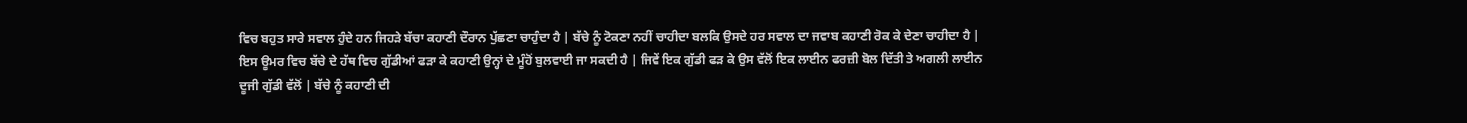ਵਿਚ ਬਹੁਤ ਸਾਰੇ ਸਵਾਲ ਹੁੰਦੇ ਹਨ ਜਿਹੜੇ ਬੱਚਾ ਕਹਾਣੀ ਦੌਰਾਨ ਪੁੱਛਣਾ ਚਾਹੁੰਦਾ ਹੈ | ਬੱਚੇ ਨੂੰ ਟੋਕਣਾ ਨਹੀਂ ਚਾਹੀਦਾ ਬਲਕਿ ਉਸਦੇ ਹਰ ਸਵਾਲ ਦਾ ਜਵਾਬ ਕਹਾਣੀ ਰੋਕ ਕੇ ਦੇਣਾ ਚਾਹੀਦਾ ਹੈ | ਇਸ ਊਮਰ ਵਿਚ ਬੱਚੇ ਦੇ ਹੱਥ ਵਿਚ ਗੁੱਡੀਆਂ ਫੜਾ ਕੇ ਕਹਾਣੀ ਉਨ੍ਹਾਂ ਦੇ ਮੂੰਹੋਂ ਬੁਲਵਾਈ ਜਾ ਸਕਦੀ ਹੈ | ਜਿਵੇਂ ਇਕ ਗੁੱਡੀ ਫੜ ਕੇ ਉਸ ਵੱਲੋਂ ਇਕ ਲਾਈਨ ਫਰਜ਼ੀ ਬੋਲ ਦਿੱਤੀ ਤੇ ਅਗਲੀ ਲਾਈਨ ਦੂਜੀ ਗੁੱਡੀ ਵੱਲੋਂ | ਬੱਚੇ ਨੂੰ ਕਹਾਣੀ ਦੀ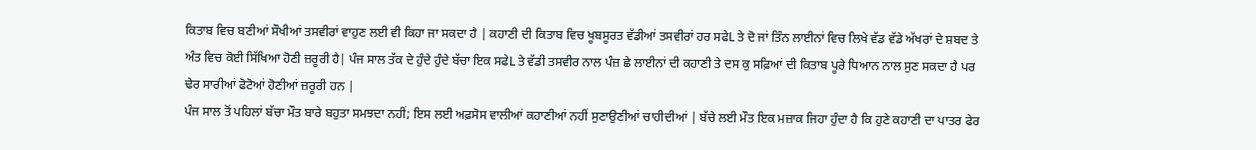ਕਿਤਾਬ ਵਿਚ ਬਣੀਆਂ ਸੌਖੀਆਂ ਤਸਵੀਰਾਂ ਵਾਹੁਣ ਲਈ ਵੀ ਕਿਹਾ ਜਾ ਸਕਦਾ ਹੈ | ਕਹਾਣੀ ਦੀ ਕਿਤਾਬ ਵਿਚ ਖੂਬਸੂਰਤ ਵੱਡੀਆਂ ਤਸਵੀਰਾਂ ਹਰ ਸਫੇL ਤੇ ਦੋ ਜਾਂ ਤਿੰਨ ਲਾਈਨਾਂ ਵਿਚ ਲਿਖੇ ਵੱਡ ਵੱਡੇ ਅੱਖਰਾਂ ਦੇ ਸ਼ਬਦ ਤੇ ਅੰਤ ਵਿਚ ਕੋਈ ਸਿੱਖਿਆ ਹੋਣੀ ਜ਼ਰੂਰੀ ਹੈ| ਪੰਜ ਸਾਲ ਤੱਕ ਦੇ ਹੁੰਦੇ ਹੁੰਦੇ ਬੱਚਾ ਇਕ ਸਫੇL ਤੇ ਵੱਡੀ ਤਸਵੀਰ ਨਾਲ ਪੰਜ਼ ਛੇ ਲਾਈਨਾਂ ਦੀ ਕਹਾਣੀ ਤੇ ਦਸ ਕੁ ਸਫ਼ਿਆਂ ਦੀ ਕਿਤਾਬ ਪੂਰੇ ਧਿਆਨ ਨਾਲ ਸੁਣ ਸਕਦਾ ਹੈ ਪਰ ਢੇਰ ਸਾਰੀਆਂ ਫੋਟੋਆਂ ਹੋਣੀਆਂ ਜ਼ਰੂਰੀ ਹਨ |
ਪੰਜ ਸਾਲ ਤੋਂ ਪਹਿਲਾਂ ਬੱਚਾ ਮੌਤ ਬਾਰੇ ਬਹੁਤਾ ਸਮਝਦਾ ਨਹੀਂ; ਇਸ ਲਈ ਅਫ਼ਸੋਸ ਵਾਲੀਆਂ ਕਹਾਣੀਆਂ ਨਹੀਂ ਸੁਣਾਉਣੀਆਂ ਚਾਹੀਦੀਆਂ | ਬੱਚੇ ਲਈ ਮੌਤ ਇਕ ਮਜ਼ਾਕ ਜਿਹਾ ਹੁੰਦਾ ਹੈ ਕਿ ਹੁਣੇ ਕਹਾਣੀ ਦਾ ਪਾਤਰ ਫੇਰ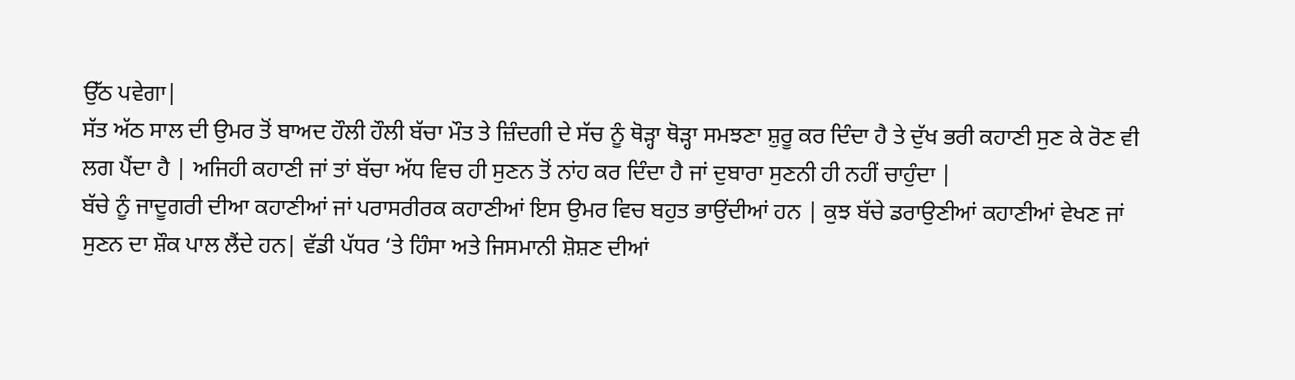ਉੱਠ ਪਵੇਗਾ|
ਸੱਤ ਅੱਠ ਸਾਲ ਦੀ ਉਮਰ ਤੋਂ ਬਾਅਦ ਹੌਲੀ ਹੌਲੀ ਬੱਚਾ ਮੌਤ ਤੇ ਜ਼ਿੰਦਗੀ ਦੇ ਸੱਚ ਨੂੰ ਥੋੜ੍ਹਾ ਥੋੜ੍ਹਾ ਸਮਝਣਾ ਸ਼ੁਰੂ ਕਰ ਦਿੰਦਾ ਹੈ ਤੇ ਦੁੱਖ ਭਰੀ ਕਹਾਣੀ ਸੁਣ ਕੇ ਰੋਣ ਵੀ ਲਗ ਪੈਂਦਾ ਹੈ | ਅਜਿਹੀ ਕਹਾਣੀ ਜਾਂ ਤਾਂ ਬੱਚਾ ਅੱਧ ਵਿਚ ਹੀ ਸੁਣਨ ਤੋਂ ਨਾਂਹ ਕਰ ਦਿੰਦਾ ਹੈ ਜਾਂ ਦੁਬਾਰਾ ਸੁਣਨੀ ਹੀ ਨਹੀਂ ਚਾਹੁੰਦਾ |
ਬੱਚੇ ਨੂੰ ਜਾਦੂਗਰੀ ਦੀਆ ਕਹਾਣੀਆਂ ਜਾਂ ਪਰਾਸਰੀਰਕ ਕਹਾਣੀਆਂ ਇਸ ਉਮਰ ਵਿਚ ਬਹੁਤ ਭਾਉਂਦੀਆਂ ਹਨ | ਕੁਝ ਬੱਚੇ ਡਰਾਉਣੀਆਂ ਕਹਾਣੀਆਂ ਵੇਖਣ ਜਾਂ ਸੁਣਨ ਦਾ ਸ਼ੌਕ ਪਾਲ ਲੈਂਦੇ ਹਨ| ਵੱਡੀ ਪੱਧਰ ‘ਤੇ ਹਿੰਸਾ ਅਤੇ ਜਿਸਮਾਨੀ ਸ਼ੋਸ਼ਣ ਦੀਆਂ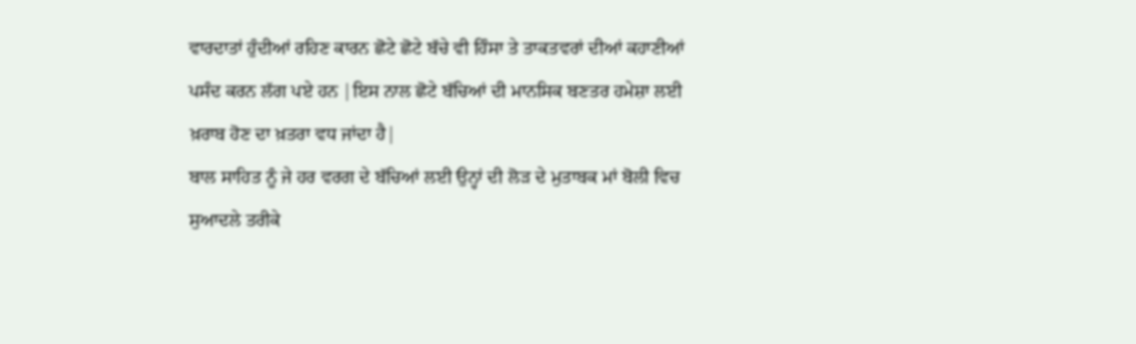ਵਾਰਦਾਤਾਂ ਹੁੰਦੀਆਂ ਰਹਿਣ ਕਾਰਨ ਛੋਟੇ ਛੋਟੇ ਬੱਚੇ ਵੀ ਹਿੰਸਾ ਤੇ ਤਾਕਤਵਰਾਂ ਦੀਆਂ ਕਹਾਣੀਆਂ ਪਸੰਦ ਕਰਨ ਲੱਗ ਪਏ ਹਨ |ਇਸ ਨਾਲ ਛੋਟੇ ਬੱਚਿਆਂ ਦੀ ਮਾਨਸਿਕ ਬਣਤਰ ਹਮੇਸ਼ਾ ਲਈ ਖ਼ਰਾਬ ਹੋਣ ਦਾ ਖ਼ਤਰਾ ਵਧ ਜਾਂਦਾ ਹੈ|
ਬਾਲ ਸਾਹਿਤ ਨੂੰ ਜੇ ਹਰ ਵਰਗ ਦੇ ਬੱਚਿਆਂ ਲਈ ਉਨ੍ਹਾਂ ਦੀ ਲੋੜ ਦੇ ਮੁਤਾਬਕ ਮਾਂ ਬੋਲੀ ਵਿਚ ਸੁਆਦਲੇ ਤਰੀਕੇ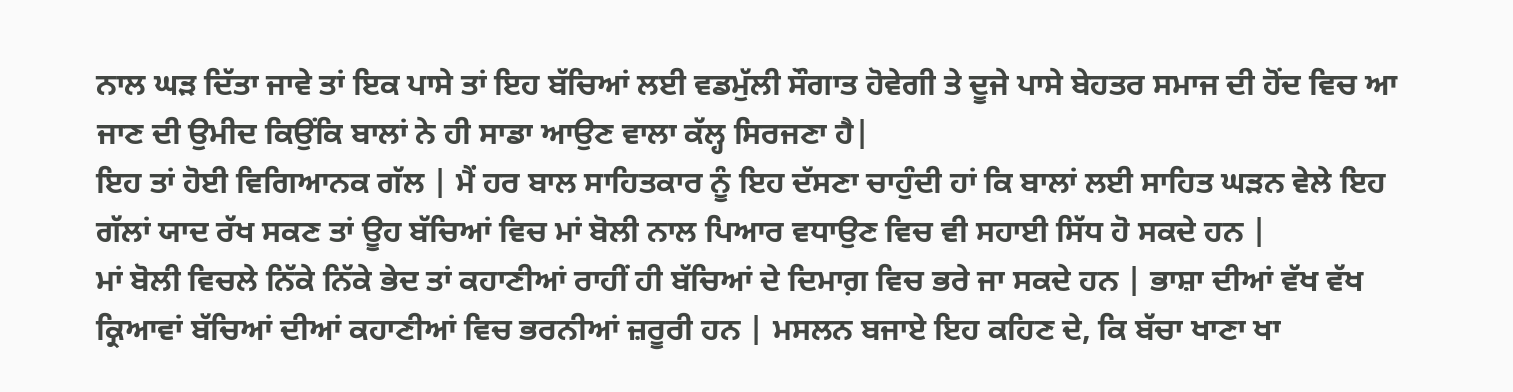ਨਾਲ ਘੜ ਦਿੱਤਾ ਜਾਵੇ ਤਾਂ ਇਕ ਪਾਸੇ ਤਾਂ ਇਹ ਬੱਚਿਆਂ ਲਈ ਵਡਮੁੱਲੀ ਸੌਗਾਤ ਹੋਵੇਗੀ ਤੇ ਦੂਜੇ ਪਾਸੇ ਬੇਹਤਰ ਸਮਾਜ ਦੀ ਹੋਂਦ ਵਿਚ ਆ ਜਾਣ ਦੀ ਉਮੀਦ ਕਿਉਂਕਿ ਬਾਲਾਂ ਨੇ ਹੀ ਸਾਡਾ ਆਉਣ ਵਾਲਾ ਕੱਲ੍ਹ ਸਿਰਜਣਾ ਹੈ|
ਇਹ ਤਾਂ ਹੋਈ ਵਿਗਿਆਨਕ ਗੱਲ | ਮੈਂ ਹਰ ਬਾਲ ਸਾਹਿਤਕਾਰ ਨੂੰ ਇਹ ਦੱਸਣਾ ਚਾਹੁੰਦੀ ਹਾਂ ਕਿ ਬਾਲਾਂ ਲਈ ਸਾਹਿਤ ਘੜਨ ਵੇਲੇ ਇਹ ਗੱਲਾਂ ਯਾਦ ਰੱਖ ਸਕਣ ਤਾਂ ਊਹ ਬੱਚਿਆਂ ਵਿਚ ਮਾਂ ਬੋਲੀ ਨਾਲ ਪਿਆਰ ਵਧਾਉਣ ਵਿਚ ਵੀ ਸਹਾਈ ਸਿੱਧ ਹੋ ਸਕਦੇ ਹਨ |
ਮਾਂ ਬੋਲੀ ਵਿਚਲੇ ਨਿੱਕੇ ਨਿੱਕੇ ਭੇਦ ਤਾਂ ਕਹਾਣੀਆਂ ਰਾਹੀਂ ਹੀ ਬੱਚਿਆਂ ਦੇ ਦਿਮਾਗ਼ ਵਿਚ ਭਰੇ ਜਾ ਸਕਦੇ ਹਨ | ਭਾਸ਼ਾ ਦੀਆਂ ਵੱਖ ਵੱਖ ਕ੍ਰਿਆਵਾਂ ਬੱਚਿਆਂ ਦੀਆਂ ਕਹਾਣੀਆਂ ਵਿਚ ਭਰਨੀਆਂ ਜ਼ਰੂਰੀ ਹਨ | ਮਸਲਨ ਬਜਾਏ ਇਹ ਕਹਿਣ ਦੇ, ਕਿ ਬੱਚਾ ਖਾਣਾ ਖਾ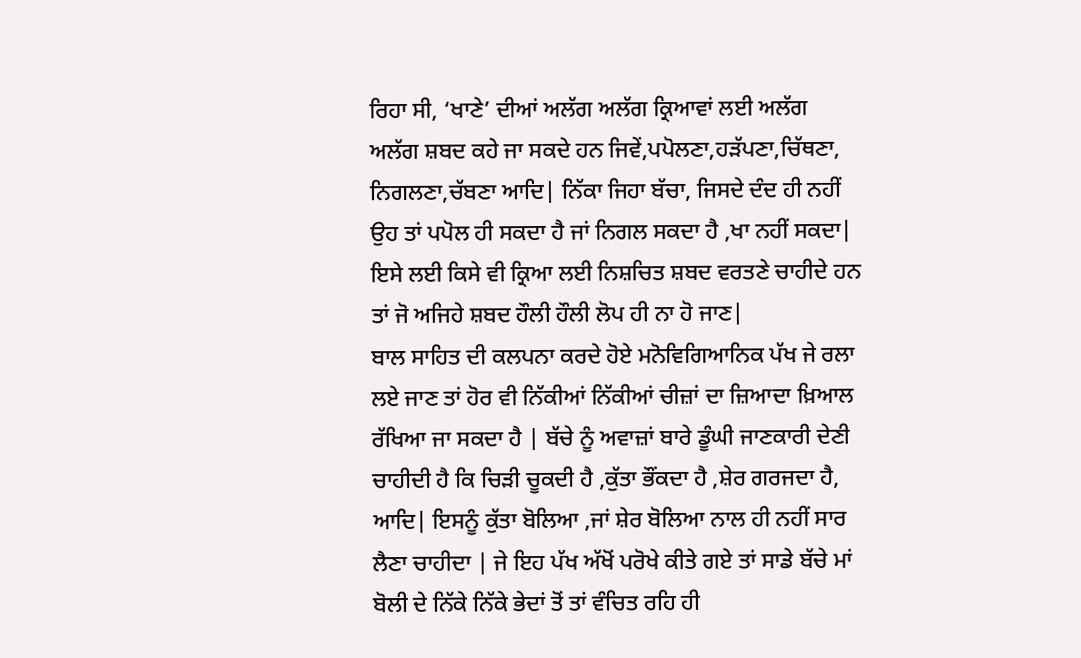ਰਿਹਾ ਸੀ, ‘ਖਾਣੇ’ ਦੀਆਂ ਅਲੱਗ ਅਲੱਗ ਕ੍ਰਿਆਵਾਂ ਲਈ ਅਲੱਗ ਅਲੱਗ ਸ਼ਬਦ ਕਹੇ ਜਾ ਸਕਦੇ ਹਨ ਜਿਵੇਂ,ਪਪੋਲਣਾ,ਹੜੱਪਣਾ,ਚਿੱਥਣਾ, ਨਿਗਲਣਾ,ਚੱਬਣਾ ਆਦਿ| ਨਿੱਕਾ ਜਿਹਾ ਬੱਚਾ, ਜਿਸਦੇ ਦੰਦ ਹੀ ਨਹੀਂ ਉਹ ਤਾਂ ਪਪੋਲ ਹੀ ਸਕਦਾ ਹੈ ਜਾਂ ਨਿਗਲ ਸਕਦਾ ਹੈ ,ਖਾ ਨਹੀਂ ਸਕਦਾ| ਇਸੇ ਲਈ ਕਿਸੇ ਵੀ ਕ੍ਰਿਆ ਲਈ ਨਿਸ਼ਚਿਤ ਸ਼ਬਦ ਵਰਤਣੇ ਚਾਹੀਦੇ ਹਨ ਤਾਂ ਜੋ ਅਜਿਹੇ ਸ਼ਬਦ ਹੌਲੀ ਹੌਲੀ ਲੋਪ ਹੀ ਨਾ ਹੋ ਜਾਣ|
ਬਾਲ ਸਾਹਿਤ ਦੀ ਕਲਪਨਾ ਕਰਦੇ ਹੋਏ ਮਨੋਵਿਗਿਆਨਿਕ ਪੱਖ ਜੇ ਰਲਾ ਲਏ ਜਾਣ ਤਾਂ ਹੋਰ ਵੀ ਨਿੱਕੀਆਂ ਨਿੱਕੀਆਂ ਚੀਜ਼ਾਂ ਦਾ ਜ਼ਿਆਦਾ ਖ਼ਿਆਲ ਰੱਖਿਆ ਜਾ ਸਕਦਾ ਹੈ | ਬੱਚੇ ਨੂੰ ਅਵਾਜ਼ਾਂ ਬਾਰੇ ਡੂੰਘੀ ਜਾਣਕਾਰੀ ਦੇਣੀ ਚਾਹੀਦੀ ਹੈ ਕਿ ਚਿੜੀ ਚੂਕਦੀ ਹੈ ,ਕੁੱਤਾ ਭੌਂਕਦਾ ਹੈ ,ਸ਼ੇਰ ਗਰਜਦਾ ਹੈ, ਆਦਿ| ਇਸਨੂੰ ਕੁੱਤਾ ਬੋਲਿਆ ,ਜਾਂ ਸ਼ੇਰ ਬੋਲਿਆ ਨਾਲ ਹੀ ਨਹੀਂ ਸਾਰ ਲੈਣਾ ਚਾਹੀਦਾ | ਜੇ ਇਹ ਪੱਖ ਅੱਖੋਂ ਪਰੋਖੇ ਕੀਤੇ ਗਏ ਤਾਂ ਸਾਡੇ ਬੱਚੇ ਮਾਂ ਬੋਲੀ ਦੇ ਨਿੱਕੇ ਨਿੱਕੇ ਭੇਦਾਂ ਤੋਂ ਤਾਂ ਵੰਚਿਤ ਰਹਿ ਹੀ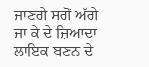ਜਾਣਗੇ ਸਗੋਂ ਅੱਗੇ ਜਾ ਕੇ ਦੇ ਜ਼ਿਆਦਾ ਲਾਇਕ ਬਣਨ ਦੇ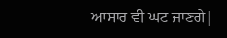ਆਸਾਰ ਵੀ ਘਟ ਜਾਣਗੇ|